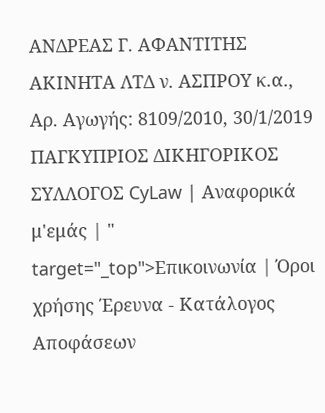ΑΝΔΡΕΑΣ Γ. ΑΦΑΝΤΙΤΗΣ ΑΚΙΝΗΤΑ ΛΤΔ ν. ΑΣΠΡΟΥ κ.α., Αρ. Αγωγής: 8109/2010, 30/1/2019 ΠΑΓΚΥΠΡΙΟΣ ΔΙΚΗΓΟΡΙΚΟΣ ΣΥΛΛΟΓΟΣ CyLaw | Αναφορικά μ'εμάς | " target="_top">Επικοινωνία | Όροι χρήσης Έρευνα - Κατάλογος Αποφάσεων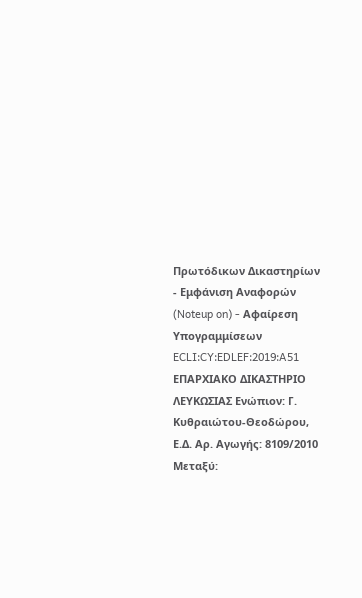Πρωτόδικων Δικαστηρίων - Εμφάνιση Αναφορών (Noteup on) - Αφαίρεση Υπογραμμίσεων ECLI:CY:EDLEF:2019:A51 ΕΠΑΡΧΙΑΚΟ ΔΙΚΑΣΤΗΡΙΟ ΛΕΥΚΩΣΙΑΣ Ενώπιον: Γ. Κυθραιώτου-Θεοδώρου, Ε.Δ. Αρ. Αγωγής: 8109/2010 Μεταξύ: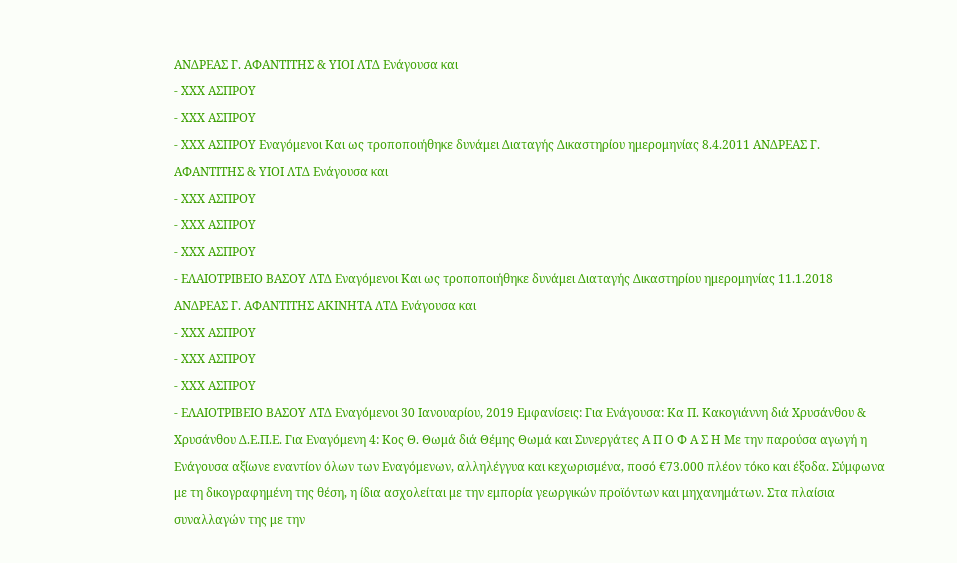ΑΝΔΡΕΑΣ Γ. ΑΦΑΝΤΙΤΗΣ & ΥΙΟΙ ΛΤΔ Ενάγουσα και
- ΧΧΧ ΑΣΠΡΟΥ
- ΧΧΧ ΑΣΠΡΟΥ
- ΧΧΧ ΑΣΠΡΟΥ Εναγόμενοι Και ως τροποποιήθηκε δυνάμει Διαταγής Δικαστηρίου ημερομηνίας 8.4.2011 ΑΝΔΡΕΑΣ Γ. ΑΦΑΝΤΙΤΗΣ & ΥΙΟΙ ΛΤΔ Ενάγουσα και
- ΧΧΧ ΑΣΠΡΟΥ
- ΧΧΧ ΑΣΠΡΟΥ
- ΧΧΧ ΑΣΠΡΟΥ
- ΕΛΑΙΟΤΡΙΒΕΙΟ ΒΑΣΟΥ ΛΤΔ Εναγόμενοι Και ως τροποποιήθηκε δυνάμει Διαταγής Δικαστηρίου ημερομηνίας 11.1.2018 ΑΝΔΡΕΑΣ Γ. ΑΦΑΝΤΙΤΗΣ ΑΚΙΝΗΤΑ ΛΤΔ Ενάγουσα και
- ΧΧΧ ΑΣΠΡΟΥ
- ΧΧΧ ΑΣΠΡΟΥ
- ΧΧΧ ΑΣΠΡΟΥ
- ΕΛΑΙΟΤΡΙΒΕΙΟ ΒΑΣΟΥ ΛΤΔ Εναγόμενοι 30 Ιανουαρίου, 2019 Εμφανίσεις: Για Ενάγουσα: Κα Π. Κακογιάννη διά Χρυσάνθου & Χρυσάνθου Δ.Ε.Π.Ε. Για Εναγόμενη 4: Κος Θ. Θωμά διά Θέμης Θωμά και Συνεργάτες Α Π Ο Φ Α Σ Η Με την παρούσα αγωγή η Ενάγουσα αξίωνε εναντίον όλων των Εναγόμενων, αλληλέγγυα και κεχωρισμένα, ποσό €73.000 πλέον τόκο και έξοδα. Σύμφωνα με τη δικογραφημένη της θέση, η ίδια ασχολείται με την εμπορία γεωργικών προϊόντων και μηχανημάτων. Στα πλαίσια συναλλαγών της με την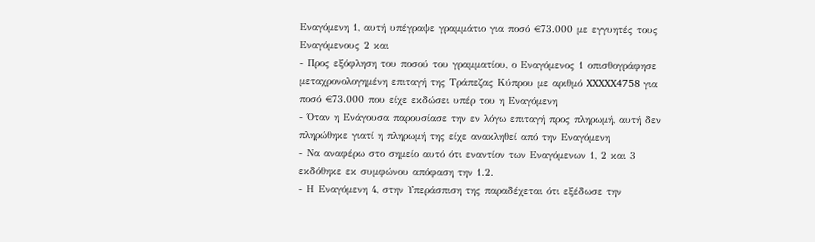Εναγόμενη 1, αυτή υπέγραψε γραμμάτιο για ποσό €73.000 με εγγυητές τους Εναγόμενους 2 και
- Προς εξόφληση του ποσού του γραμματίου, ο Εναγόμενος 1 οπισθογράφησε μεταχρονολογημένη επιταγή της Τράπεζας Κύπρου με αριθμό XXXXX4758 για ποσό €73.000 που είχε εκδώσει υπέρ του η Εναγόμενη
- Όταν η Ενάγουσα παρουσίασε την εν λόγω επιταγή προς πληρωμή, αυτή δεν πληρώθηκε γιατί η πληρωμή της είχε ανακληθεί από την Εναγόμενη
- Να αναφέρω στο σημείο αυτό ότι εναντίον των Εναγόμενων 1, 2 και 3 εκδόθηκε εκ συμφώνου απόφαση την 1.2.
- Η Εναγόμενη 4, στην Υπεράσπιση της παραδέχεται ότι εξέδωσε την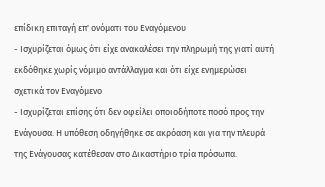επίδικη επιταγή επ' ονόματι του Εναγόμενου
- Ισχυρίζεται όμως ότι είχε ανακαλέσει την πληρωμή της γιατί αυτή εκδόθηκε χωρίς νόμιμο αντάλλαγμα και ότι είχε ενημερώσει σχετικά τον Εναγόμενο
- Ισχυρίζεται επίσης ότι δεν οφείλει οποιοδήποτε ποσό προς την Ενάγουσα. Η υπόθεση οδηγήθηκε σε ακρόαση και για την πλευρά της Ενάγουσας κατέθεσαν στο Δικαστήριο τρία πρόσωπα.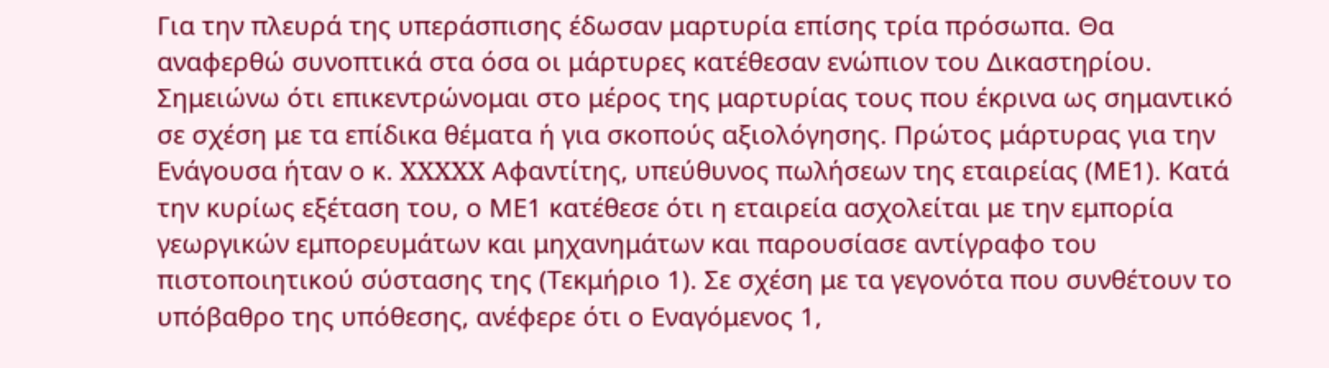Για την πλευρά της υπεράσπισης έδωσαν μαρτυρία επίσης τρία πρόσωπα. Θα αναφερθώ συνοπτικά στα όσα οι μάρτυρες κατέθεσαν ενώπιον του Δικαστηρίου. Σημειώνω ότι επικεντρώνομαι στο μέρος της μαρτυρίας τους που έκρινα ως σημαντικό σε σχέση με τα επίδικα θέματα ή για σκοπούς αξιολόγησης. Πρώτος μάρτυρας για την Ενάγουσα ήταν ο κ. XXXXX Αφαντίτης, υπεύθυνος πωλήσεων της εταιρείας (ΜΕ1). Κατά την κυρίως εξέταση του, ο ΜΕ1 κατέθεσε ότι η εταιρεία ασχολείται με την εμπορία γεωργικών εμπορευμάτων και μηχανημάτων και παρουσίασε αντίγραφο του πιστοποιητικού σύστασης της (Τεκμήριο 1). Σε σχέση με τα γεγονότα που συνθέτουν το υπόβαθρο της υπόθεσης, ανέφερε ότι ο Εναγόμενος 1,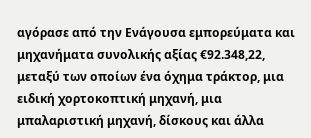αγόρασε από την Ενάγουσα εμπορεύματα και μηχανήματα συνολικής αξίας €92.348,22, μεταξύ των οποίων ένα όχημα τράκτορ, μια ειδική χορτοκοπτική μηχανή, μια μπαλαριστική μηχανή, δίσκους και άλλα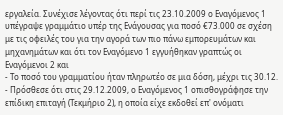εργαλεία. Συνέχισε λέγοντας ότι περί τις 23.10.2009 ο Εναγόμενος 1 υπέγραψε γραμμάτιο υπέρ της Ενάγουσας για ποσό €73.000 σε σχέση με τις οφειλές του για την αγορά των πιο πάνω εμπορευμάτων και μηχανημάτων και ότι τον Εναγόμενο 1 εγγυήθηκαν γραπτώς οι Εναγόμενοι 2 και
- Το ποσό του γραμματίου ήταν πληρωτέο σε μια δόση, μέχρι τις 30.12.
- Πρόσθεσε ότι στις 29.12.2009, ο Εναγόμενος 1 οπισθογράφησε την επίδικη επιταγή (Τεκμήριο 2), η οποία είχε εκδοθεί επ' ονόματι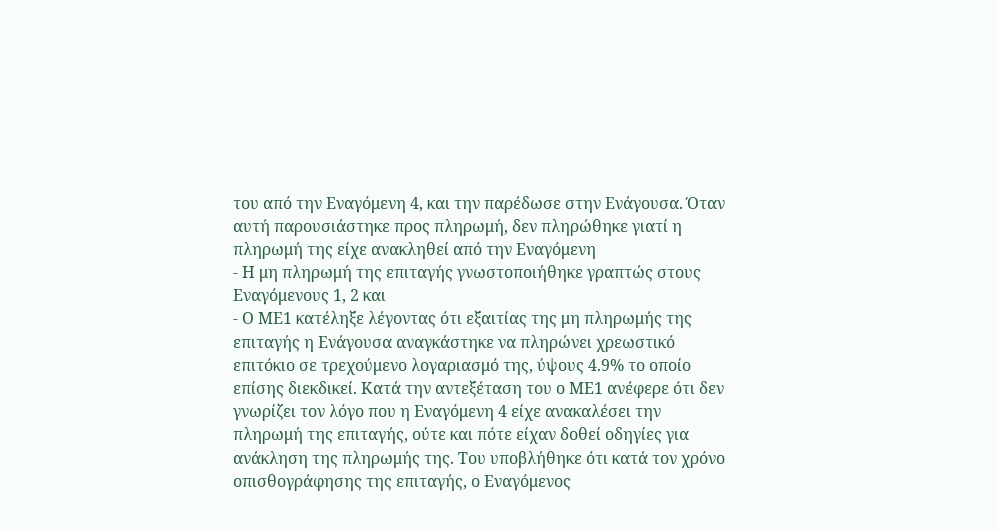του από την Εναγόμενη 4, και την παρέδωσε στην Ενάγουσα. Όταν αυτή παρουσιάστηκε προς πληρωμή, δεν πληρώθηκε γιατί η πληρωμή της είχε ανακληθεί από την Εναγόμενη
- Η μη πληρωμή της επιταγής γνωστοποιήθηκε γραπτώς στους Εναγόμενους 1, 2 και
- Ο ΜΕ1 κατέληξε λέγοντας ότι εξαιτίας της μη πληρωμής της επιταγής η Ενάγουσα αναγκάστηκε να πληρώνει χρεωστικό επιτόκιο σε τρεχούμενο λογαριασμό της, ύψους 4.9% το οποίο επίσης διεκδικεί. Κατά την αντεξέταση του ο ΜΕ1 ανέφερε ότι δεν γνωρίζει τον λόγο που η Εναγόμενη 4 είχε ανακαλέσει την πληρωμή της επιταγής, ούτε και πότε είχαν δοθεί οδηγίες για ανάκληση της πληρωμής της. Του υποβλήθηκε ότι κατά τον χρόνο οπισθογράφησης της επιταγής, ο Εναγόμενος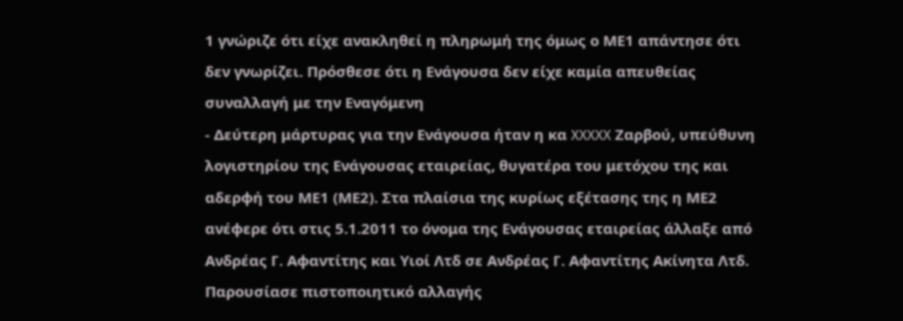1 γνώριζε ότι είχε ανακληθεί η πληρωμή της όμως ο ΜΕ1 απάντησε ότι δεν γνωρίζει. Πρόσθεσε ότι η Ενάγουσα δεν είχε καμία απευθείας συναλλαγή με την Εναγόμενη
- Δεύτερη μάρτυρας για την Ενάγουσα ήταν η κα XXXXX Ζαρβού, υπεύθυνη λογιστηρίου της Ενάγουσας εταιρείας, θυγατέρα του μετόχου της και αδερφή του ΜΕ1 (ΜΕ2). Στα πλαίσια της κυρίως εξέτασης της η ΜΕ2 ανέφερε ότι στις 5.1.2011 το όνομα της Ενάγουσας εταιρείας άλλαξε από Ανδρέας Γ. Αφαντίτης και Υιοί Λτδ σε Ανδρέας Γ. Αφαντίτης Ακίνητα Λτδ. Παρουσίασε πιστοποιητικό αλλαγής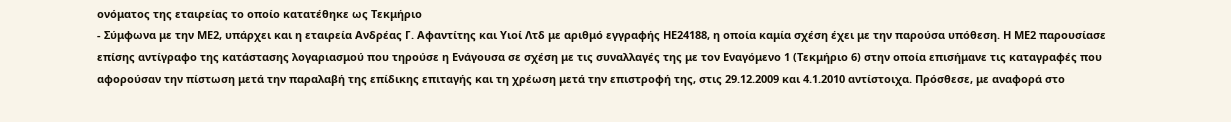ονόματος της εταιρείας το οποίο κατατέθηκε ως Τεκμήριο
- Σύμφωνα με την ΜΕ2, υπάρχει και η εταιρεία Ανδρέας Γ. Αφαντίτης και Υιοί Λτδ με αριθμό εγγραφής ΗΕ24188, η οποία καμία σχέση έχει με την παρούσα υπόθεση. Η ΜΕ2 παρουσίασε επίσης αντίγραφο της κατάστασης λογαριασμού που τηρούσε η Ενάγουσα σε σχέση με τις συναλλαγές της με τον Εναγόμενο 1 (Τεκμήριο 6) στην οποία επισήμανε τις καταγραφές που αφορούσαν την πίστωση μετά την παραλαβή της επίδικης επιταγής και τη χρέωση μετά την επιστροφή της, στις 29.12.2009 και 4.1.2010 αντίστοιχα. Πρόσθεσε, με αναφορά στο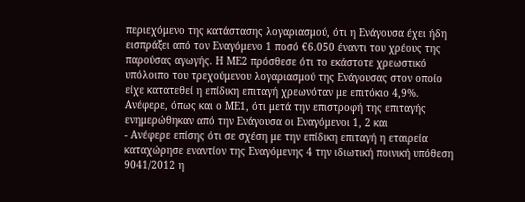περιεχόμενο της κατάστασης λογαριασμού, ότι η Ενάγουσα έχει ήδη εισπράξει από τον Εναγόμενο 1 ποσό €6.050 έναντι του χρέους της παρούσας αγωγής. Η ΜΕ2 πρόσθεσε ότι το εκάστοτε χρεωστικό υπόλοιπο του τρεχούμενου λογαριασμού της Ενάγουσας στον οποίο είχε κατατεθεί η επίδικη επιταγή χρεωνόταν με επιτόκιο 4,9%. Ανέφερε, όπως και ο ΜΕ1, ότι μετά την επιστροφή της επιταγής ενημερώθηκαν από την Ενάγουσα οι Εναγόμενοι 1, 2 και
- Ανέφερε επίσης ότι σε σχέση με την επίδικη επιταγή η εταιρεία καταχώρησε εναντίον της Εναγόμενης 4 την ιδιωτική ποινική υπόθεση 9041/2012 η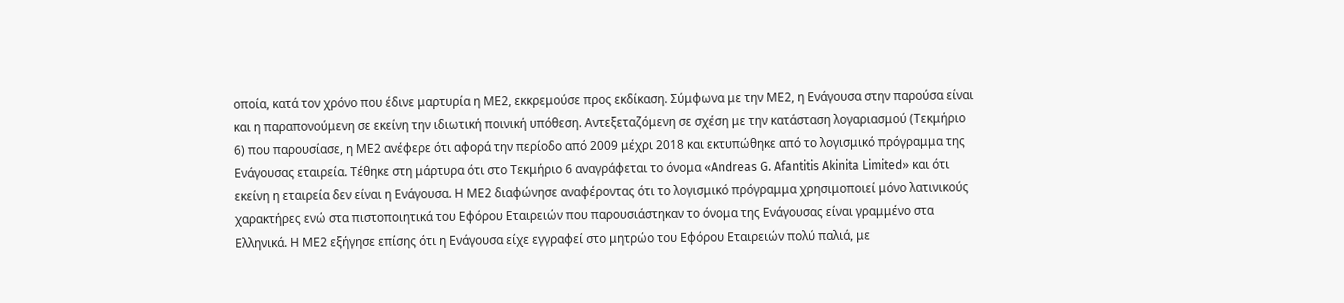οποία, κατά τον χρόνο που έδινε μαρτυρία η ΜΕ2, εκκρεμούσε προς εκδίκαση. Σύμφωνα με την ΜΕ2, η Ενάγουσα στην παρούσα είναι και η παραπονούμενη σε εκείνη την ιδιωτική ποινική υπόθεση. Αντεξεταζόμενη σε σχέση με την κατάσταση λογαριασμού (Τεκμήριο 6) που παρουσίασε, η ΜΕ2 ανέφερε ότι αφορά την περίοδο από 2009 μέχρι 2018 και εκτυπώθηκε από το λογισμικό πρόγραμμα της Ενάγουσας εταιρεία. Τέθηκε στη μάρτυρα ότι στο Τεκμήριο 6 αναγράφεται το όνομα «Andreas G. Afantitis Akinita Limited» και ότι εκείνη η εταιρεία δεν είναι η Ενάγουσα. Η ΜΕ2 διαφώνησε αναφέροντας ότι το λογισμικό πρόγραμμα χρησιμοποιεί μόνο λατινικούς χαρακτήρες ενώ στα πιστοποιητικά του Εφόρου Εταιρειών που παρουσιάστηκαν το όνομα της Ενάγουσας είναι γραμμένο στα Ελληνικά. Η ΜΕ2 εξήγησε επίσης ότι η Ενάγουσα είχε εγγραφεί στο μητρώο του Εφόρου Εταιρειών πολύ παλιά, με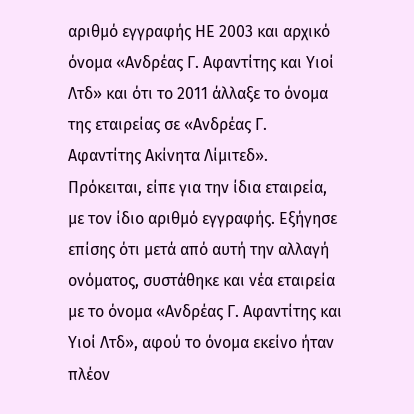αριθμό εγγραφής ΗΕ 2003 και αρχικό όνομα «Ανδρέας Γ. Αφαντίτης και Υιοί Λτδ» και ότι το 2011 άλλαξε το όνομα της εταιρείας σε «Ανδρέας Γ. Αφαντίτης Ακίνητα Λίμιτεδ». Πρόκειται, είπε για την ίδια εταιρεία, με τον ίδιο αριθμό εγγραφής. Εξήγησε επίσης ότι μετά από αυτή την αλλαγή ονόματος, συστάθηκε και νέα εταιρεία με το όνομα «Ανδρέας Γ. Αφαντίτης και Υιοί Λτδ», αφού το όνομα εκείνο ήταν πλέον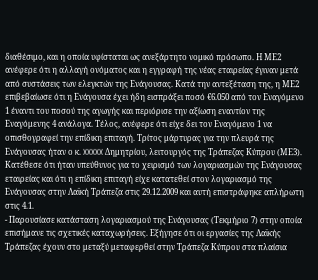διαθέσιμο, και η οποία υφίσταται ως ανεξάρτητο νομικό πρόσωπο. Η ΜΕ2 ανέφερε ότι η αλλαγή ονόματος και η εγγραφή της νέας εταιρείας έγιναν μετά από συστάσεις των ελεγκτών της Ενάγουσας. Κατά την αντεξέταση της, η ΜΕ2 επιβεβαίωσε ότι η Ενάγουσα έχει ήδη εισπράξει ποσό €6.050 από τον Εναγόμενο 1 έναντι του ποσού της αγωγής και περιόρισε την αξίωση εναντίον της Εναγόμενης 4 ανάλογα. Τέλος, ανέφερε ότι είχε δει τον Εναγόμενο 1 να οπισθογραφεί την επίδικη επιταγή. Τρίτος μάρτυρας για την πλευρά της Ενάγουσας ήταν ο κ. XXXXX Δημητρίου, λειτουργός της Τράπεζας Κύπρου (ΜΕ3). Κατέθεσε ότι ήταν υπεύθυνος για το χειρισμό των λογαριασμών της Ενάγουσας εταιρείας και ότι η επίδικη επιταγή είχε κατατεθεί στον λογαριασμό της Ενάγουσας στην Λαϊκή Τράπεζα στις 29.12.2009 και αυτή επιστράφηκε απλήρωτη στις 4.1.
- Παρουσίασε κατάσταση λογαριασμού της Ενάγουσας (Τεκμήριο 7) στην οποία επισήμανε τις σχετικές καταχωρήσεις. Εξήγησε ότι οι εργασίες της Λαϊκής Τράπεζας έχουν στο μεταξύ μεταφερθεί στην Τράπεζα Κύπρου στα πλαίσια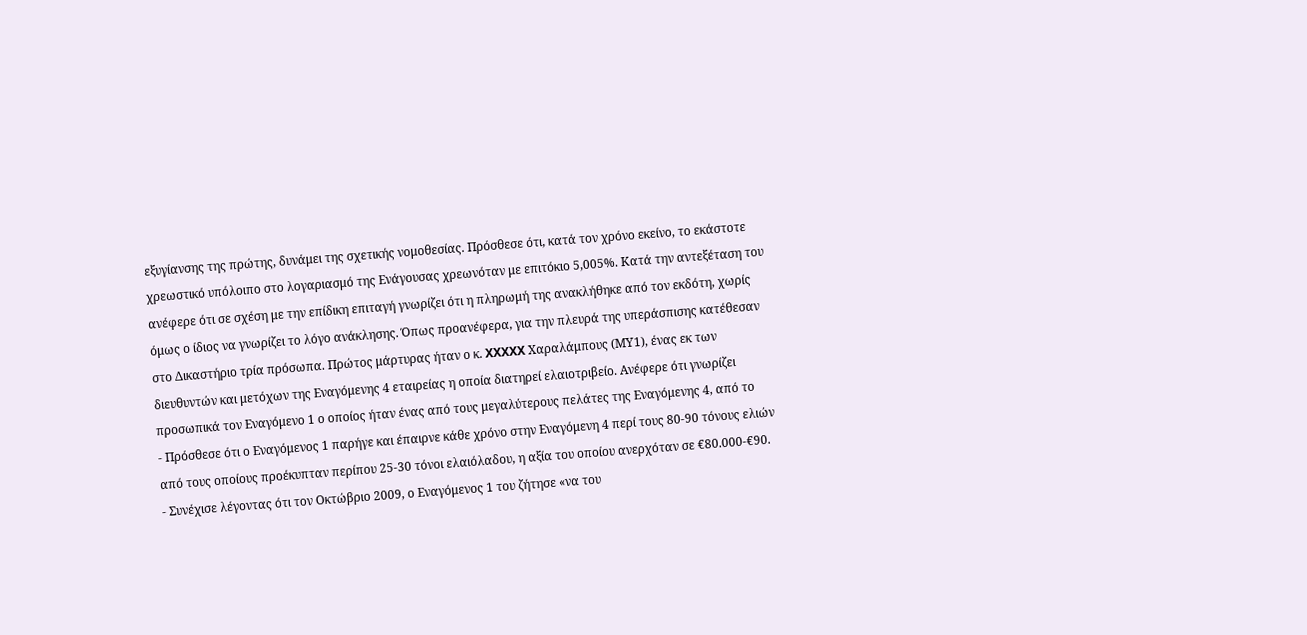εξυγίανσης της πρώτης, δυνάμει της σχετικής νομοθεσίας. Πρόσθεσε ότι, κατά τον χρόνο εκείνο, το εκάστοτε χρεωστικό υπόλοιπο στο λογαριασμό της Ενάγουσας χρεωνόταν με επιτόκιο 5,005%. Κατά την αντεξέταση του ανέφερε ότι σε σχέση με την επίδικη επιταγή γνωρίζει ότι η πληρωμή της ανακλήθηκε από τον εκδότη, χωρίς όμως ο ίδιος να γνωρίζει το λόγο ανάκλησης. Όπως προανέφερα, για την πλευρά της υπεράσπισης κατέθεσαν στο Δικαστήριο τρία πρόσωπα. Πρώτος μάρτυρας ήταν ο κ. XXXXX Χαραλάμπους (ΜΥ1), ένας εκ των διευθυντών και μετόχων της Εναγόμενης 4 εταιρείας η οποία διατηρεί ελαιοτριβείο. Ανέφερε ότι γνωρίζει προσωπικά τον Εναγόμενο 1 ο οποίος ήταν ένας από τους μεγαλύτερους πελάτες της Εναγόμενης 4, από το
- Πρόσθεσε ότι ο Εναγόμενος 1 παρήγε και έπαιρνε κάθε χρόνο στην Εναγόμενη 4 περί τους 80-90 τόνους ελιών από τους οποίους προέκυπταν περίπου 25-30 τόνοι ελαιόλαδου, η αξία του οποίου ανερχόταν σε €80.000-€90.
- Συνέχισε λέγοντας ότι τον Οκτώβριο 2009, ο Εναγόμενος 1 του ζήτησε «να του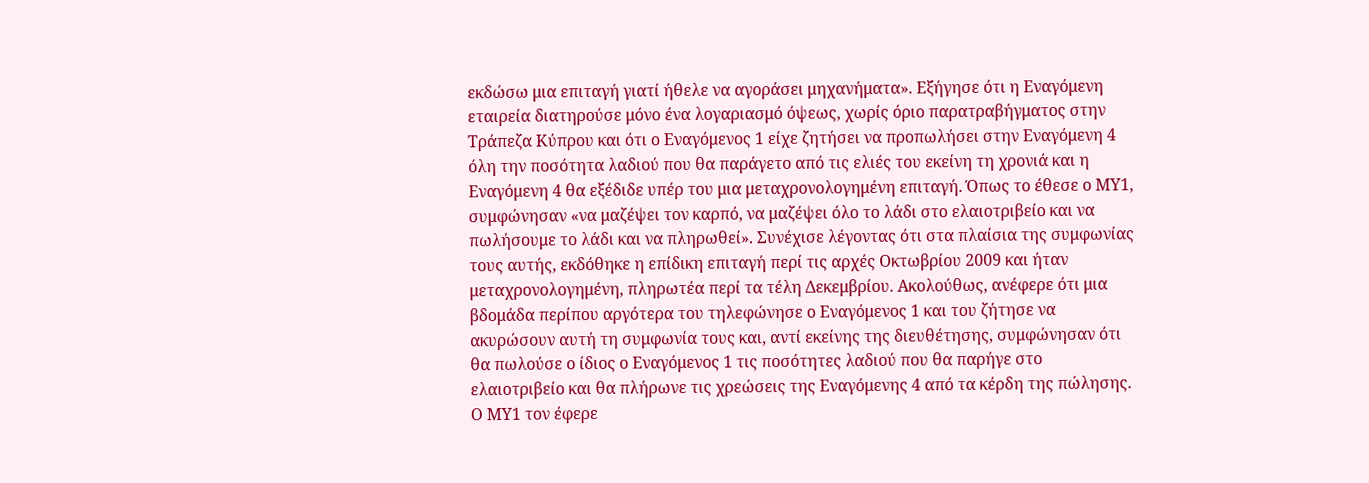εκδώσω μια επιταγή γιατί ήθελε να αγοράσει μηχανήματα». Εξήγησε ότι η Εναγόμενη εταιρεία διατηρούσε μόνο ένα λογαριασμό όψεως, χωρίς όριο παρατραβήγματος στην Τράπεζα Κύπρου και ότι ο Εναγόμενος 1 είχε ζητήσει να προπωλήσει στην Εναγόμενη 4 όλη την ποσότητα λαδιού που θα παράγετο από τις ελιές του εκείνη τη χρονιά και η Εναγόμενη 4 θα εξέδιδε υπέρ του μια μεταχρονολογημένη επιταγή. Όπως το έθεσε ο ΜΥ1, συμφώνησαν «να μαζέψει τον καρπό, να μαζέψει όλο το λάδι στο ελαιοτριβείο και να πωλήσουμε το λάδι και να πληρωθεί». Συνέχισε λέγοντας ότι στα πλαίσια της συμφωνίας τους αυτής, εκδόθηκε η επίδικη επιταγή περί τις αρχές Οκτωβρίου 2009 και ήταν μεταχρονολογημένη, πληρωτέα περί τα τέλη Δεκεμβρίου. Ακολούθως, ανέφερε ότι μια βδομάδα περίπου αργότερα του τηλεφώνησε ο Εναγόμενος 1 και του ζήτησε να ακυρώσουν αυτή τη συμφωνία τους και, αντί εκείνης της διευθέτησης, συμφώνησαν ότι θα πωλούσε ο ίδιος ο Εναγόμενος 1 τις ποσότητες λαδιού που θα παρήγε στο ελαιοτριβείο και θα πλήρωνε τις χρεώσεις της Εναγόμενης 4 από τα κέρδη της πώλησης. Ο ΜΥ1 τον έφερε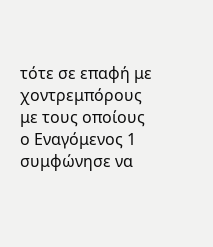τότε σε επαφή με χοντρεμπόρους με τους οποίους ο Εναγόμενος 1 συμφώνησε να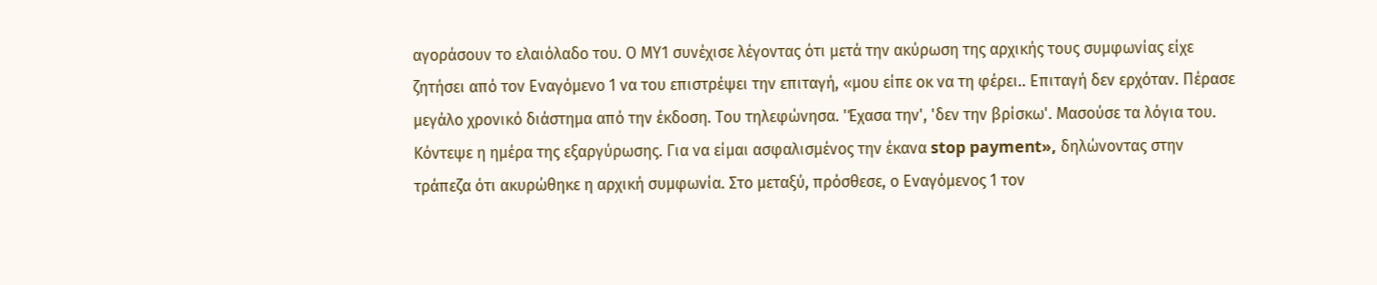αγοράσουν το ελαιόλαδο του. Ο ΜΥ1 συνέχισε λέγοντας ότι μετά την ακύρωση της αρχικής τους συμφωνίας είχε ζητήσει από τον Εναγόμενο 1 να του επιστρέψει την επιταγή, «μου είπε οκ να τη φέρει.. Επιταγή δεν ερχόταν. Πέρασε μεγάλο χρονικό διάστημα από την έκδοση. Του τηλεφώνησα. 'Έχασα την', 'δεν την βρίσκω'. Μασούσε τα λόγια του. Κόντεψε η ημέρα της εξαργύρωσης. Για να είμαι ασφαλισμένος την έκανα stop payment», δηλώνοντας στην τράπεζα ότι ακυρώθηκε η αρχική συμφωνία. Στο μεταξύ, πρόσθεσε, ο Εναγόμενος 1 τον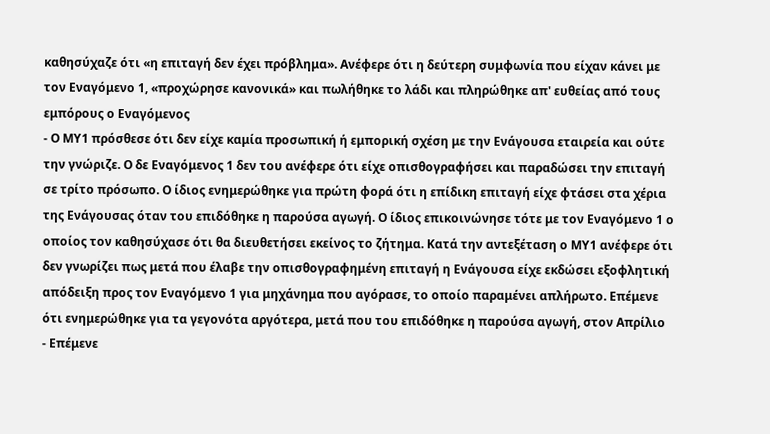καθησύχαζε ότι «η επιταγή δεν έχει πρόβλημα». Ανέφερε ότι η δεύτερη συμφωνία που είχαν κάνει με τον Εναγόμενο 1, «προχώρησε κανονικά» και πωλήθηκε το λάδι και πληρώθηκε απ' ευθείας από τους εμπόρους ο Εναγόμενος
- Ο ΜΥ1 πρόσθεσε ότι δεν είχε καμία προσωπική ή εμπορική σχέση με την Ενάγουσα εταιρεία και ούτε την γνώριζε. Ο δε Εναγόμενος 1 δεν του ανέφερε ότι είχε οπισθογραφήσει και παραδώσει την επιταγή σε τρίτο πρόσωπο. Ο ίδιος ενημερώθηκε για πρώτη φορά ότι η επίδικη επιταγή είχε φτάσει στα χέρια της Ενάγουσας όταν του επιδόθηκε η παρούσα αγωγή. Ο ίδιος επικοινώνησε τότε με τον Εναγόμενο 1 ο οποίος τον καθησύχασε ότι θα διευθετήσει εκείνος το ζήτημα. Κατά την αντεξέταση ο ΜΥ1 ανέφερε ότι δεν γνωρίζει πως μετά που έλαβε την οπισθογραφημένη επιταγή η Ενάγουσα είχε εκδώσει εξοφλητική απόδειξη προς τον Εναγόμενο 1 για μηχάνημα που αγόρασε, το οποίο παραμένει απλήρωτο. Επέμενε ότι ενημερώθηκε για τα γεγονότα αργότερα, μετά που του επιδόθηκε η παρούσα αγωγή, στον Απρίλιο
- Επέμενε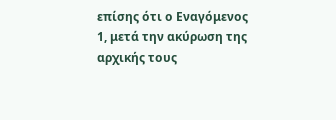επίσης ότι ο Εναγόμενος 1, μετά την ακύρωση της αρχικής τους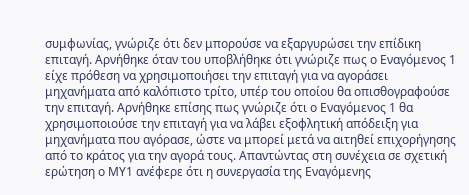συμφωνίας, γνώριζε ότι δεν μπορούσε να εξαργυρώσει την επίδικη επιταγή. Αρνήθηκε όταν του υποβλήθηκε ότι γνώριζε πως ο Εναγόμενος 1 είχε πρόθεση να χρησιμοποιήσει την επιταγή για να αγοράσει μηχανήματα από καλόπιστο τρίτο, υπέρ του οποίου θα οπισθογραφούσε την επιταγή. Αρνήθηκε επίσης πως γνώριζε ότι ο Εναγόμενος 1 θα χρησιμοποιούσε την επιταγή για να λάβει εξοφλητική απόδειξη για μηχανήματα που αγόρασε, ώστε να μπορεί μετά να αιτηθεί επιχορήγησης από το κράτος για την αγορά τους. Απαντώντας στη συνέχεια σε σχετική ερώτηση ο ΜΥ1 ανέφερε ότι η συνεργασία της Εναγόμενης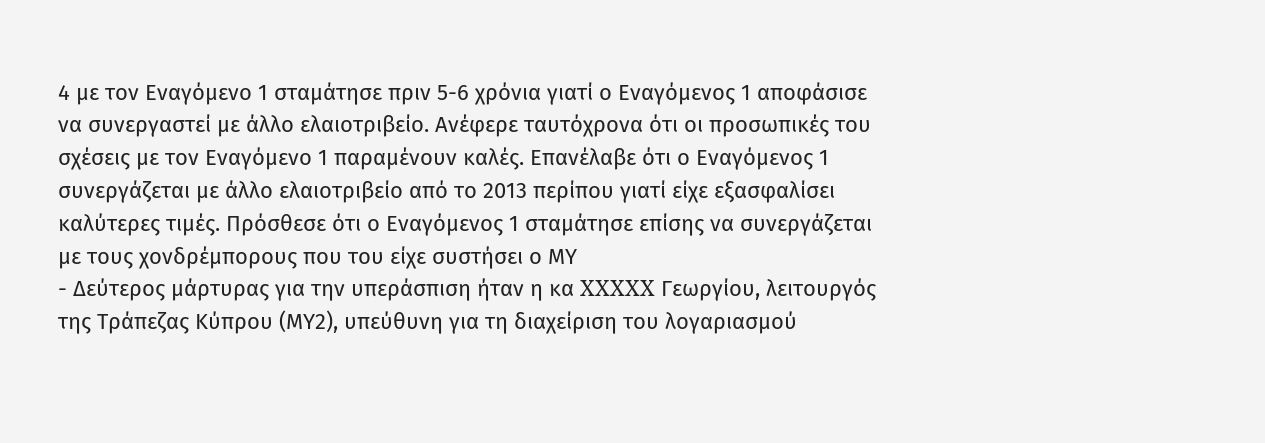4 με τον Εναγόμενο 1 σταμάτησε πριν 5-6 χρόνια γιατί ο Εναγόμενος 1 αποφάσισε να συνεργαστεί με άλλο ελαιοτριβείο. Ανέφερε ταυτόχρονα ότι οι προσωπικές του σχέσεις με τον Εναγόμενο 1 παραμένουν καλές. Επανέλαβε ότι ο Εναγόμενος 1 συνεργάζεται με άλλο ελαιοτριβείο από το 2013 περίπου γιατί είχε εξασφαλίσει καλύτερες τιμές. Πρόσθεσε ότι ο Εναγόμενος 1 σταμάτησε επίσης να συνεργάζεται με τους χονδρέμπορους που του είχε συστήσει ο ΜΥ
- Δεύτερος μάρτυρας για την υπεράσπιση ήταν η κα XXXXX Γεωργίου, λειτουργός της Τράπεζας Κύπρου (ΜΥ2), υπεύθυνη για τη διαχείριση του λογαριασμού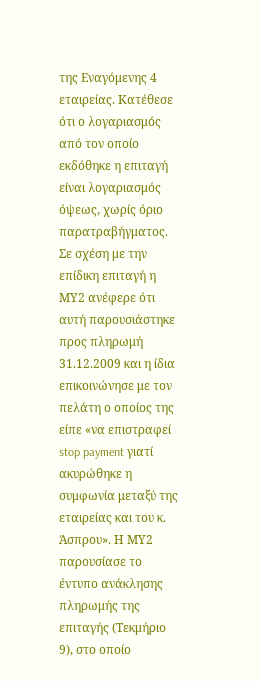της Εναγόμενης 4 εταιρείας. Κατέθεσε ότι ο λογαριασμός από τον οποίο εκδόθηκε η επιταγή είναι λογαριασμός όψεως, χωρίς όριο παρατραβήγματος. Σε σχέση με την επίδικη επιταγή η ΜΥ2 ανέφερε ότι αυτή παρουσιάστηκε προς πληρωμή 31.12.2009 και η ίδια επικοινώνησε με τον πελάτη ο οποίος της είπε «να επιστραφεί stop payment γιατί ακυρώθηκε η συμφωνία μεταξύ της εταιρείας και του κ. Άσπρου». Η ΜΥ2 παρουσίασε το έντυπο ανάκλησης πληρωμής της επιταγής (Τεκμήριο 9), στο οποίο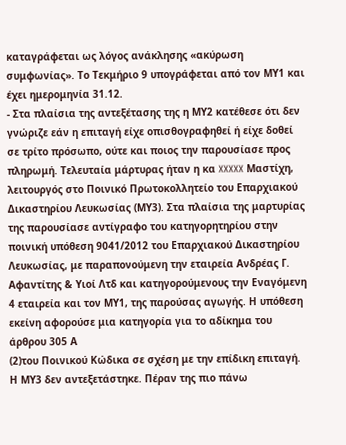καταγράφεται ως λόγος ανάκλησης «ακύρωση συμφωνίας». Το Τεκμήριο 9 υπογράφεται από τον ΜΥ1 και έχει ημερομηνία 31.12.
- Στα πλαίσια της αντεξέτασης της η ΜΥ2 κατέθεσε ότι δεν γνώριζε εάν η επιταγή είχε οπισθογραφηθεί ή είχε δοθεί σε τρίτο πρόσωπο, ούτε και ποιος την παρουσίασε προς πληρωμή. Τελευταία μάρτυρας ήταν η κα XXXXX Μαστίχη, λειτουργός στο Ποινικό Πρωτοκολλητείο του Επαρχιακού Δικαστηρίου Λευκωσίας (ΜΥ3). Στα πλαίσια της μαρτυρίας της παρουσίασε αντίγραφο του κατηγορητηρίου στην ποινική υπόθεση 9041/2012 του Επαρχιακού Δικαστηρίου Λευκωσίας, με παραπονούμενη την εταιρεία Ανδρέας Γ. Αφαντίτης & Υιοί Λτδ και κατηγορούμενους την Εναγόμενη 4 εταιρεία και τον ΜΥ1, της παρούσας αγωγής. Η υπόθεση εκείνη αφορούσε μια κατηγορία για το αδίκημα του άρθρου 305 Α
(2)του Ποινικού Κώδικα σε σχέση με την επίδικη επιταγή. Η ΜΥ3 δεν αντεξετάστηκε. Πέραν της πιο πάνω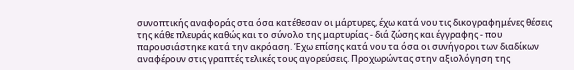συνοπτικής αναφοράς στα όσα κατέθεσαν οι μάρτυρες, έχω κατά νου τις δικογραφημένες θέσεις της κάθε πλευράς καθώς και το σύνολο της μαρτυρίας - διά ζώσης και έγγραφης - που παρουσιάστηκε κατά την ακρόαση. Έχω επίσης κατά νου τα όσα οι συνήγοροι των διαδίκων αναφέρουν στις γραπτές τελικές τους αγορεύσεις. Προχωρώντας στην αξιολόγηση της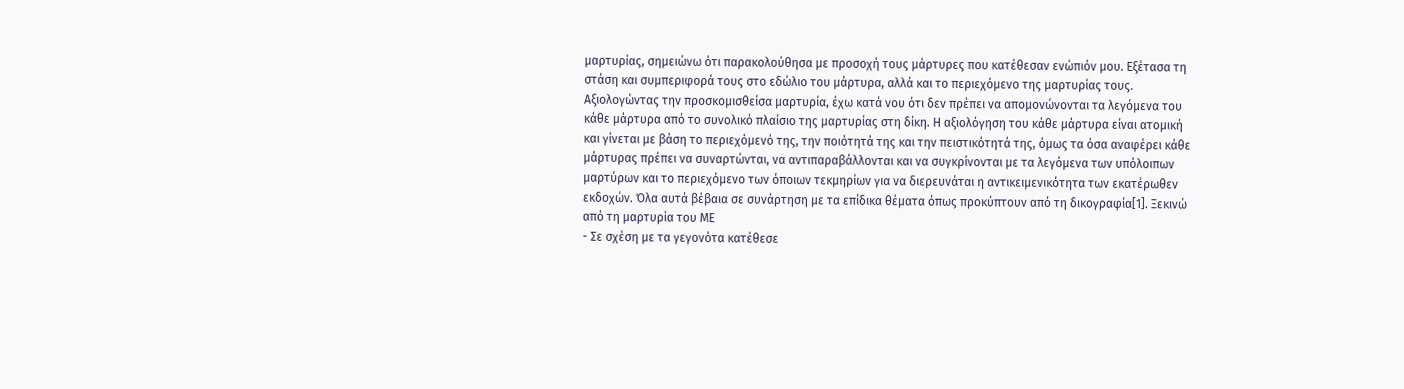μαρτυρίας, σημειώνω ότι παρακολούθησα με προσοχή τους μάρτυρες που κατέθεσαν ενώπιόν μου. Εξέτασα τη στάση και συμπεριφορά τους στο εδώλιο του μάρτυρα, αλλά και το περιεχόμενο της μαρτυρίας τους. Αξιολογώντας την προσκομισθείσα μαρτυρία, έχω κατά νου ότι δεν πρέπει να απομονώνονται τα λεγόμενα του κάθε μάρτυρα από το συνολικό πλαίσιο της μαρτυρίας στη δίκη. Η αξιολόγηση του κάθε μάρτυρα είναι ατομική και γίνεται με βάση το περιεχόμενό της, την ποιότητά της και την πειστικότητά της, όμως τα όσα αναφέρει κάθε μάρτυρας πρέπει να συναρτώνται, να αντιπαραβάλλονται και να συγκρίνονται με τα λεγόμενα των υπόλοιπων μαρτύρων και το περιεχόμενο των όποιων τεκμηρίων για να διερευνάται η αντικειμενικότητα των εκατέρωθεν εκδοχών. Όλα αυτά βέβαια σε συνάρτηση με τα επίδικα θέματα όπως προκύπτουν από τη δικογραφία[1]. Ξεκινώ από τη μαρτυρία του ΜΕ
- Σε σχέση με τα γεγονότα κατέθεσε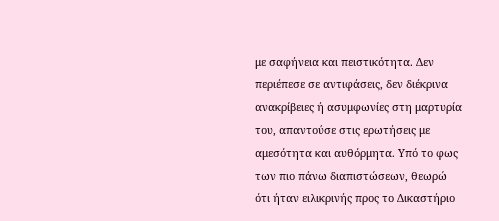με σαφήνεια και πειστικότητα. Δεν περιέπεσε σε αντιφάσεις, δεν διέκρινα ανακρίβειες ή ασυμφωνίες στη μαρτυρία του, απαντούσε στις ερωτήσεις με αμεσότητα και αυθόρμητα. Υπό το φως των πιο πάνω διαπιστώσεων, θεωρώ ότι ήταν ειλικρινής προς το Δικαστήριο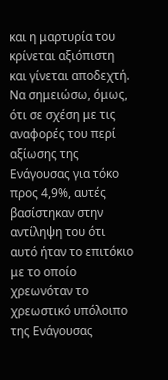και η μαρτυρία του κρίνεται αξιόπιστη και γίνεται αποδεχτή. Να σημειώσω, όμως, ότι σε σχέση με τις αναφορές του περί αξίωσης της Ενάγουσας για τόκο προς 4,9%, αυτές βασίστηκαν στην αντίληψη του ότι αυτό ήταν το επιτόκιο με το οποίο χρεωνόταν το χρεωστικό υπόλοιπο της Ενάγουσας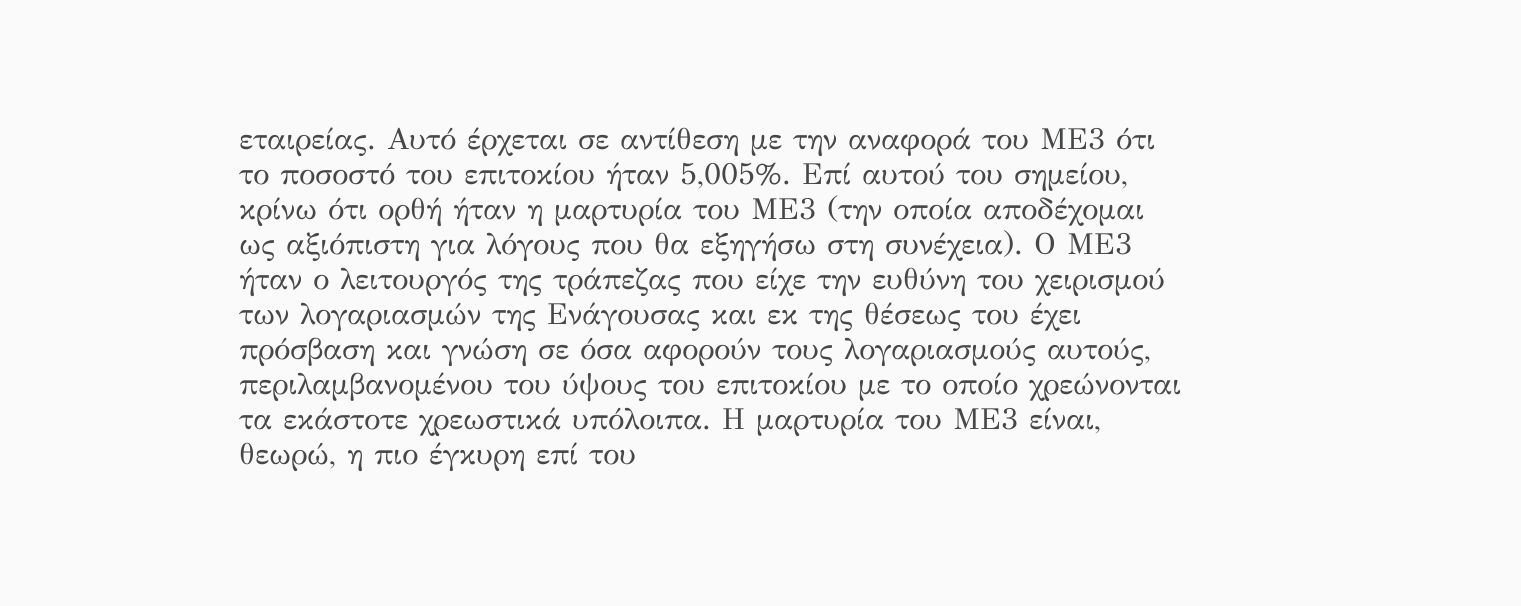εταιρείας. Αυτό έρχεται σε αντίθεση με την αναφορά του ΜΕ3 ότι το ποσοστό του επιτοκίου ήταν 5,005%. Επί αυτού του σημείου, κρίνω ότι ορθή ήταν η μαρτυρία του ΜΕ3 (την οποία αποδέχομαι ως αξιόπιστη για λόγους που θα εξηγήσω στη συνέχεια). Ο ΜΕ3 ήταν ο λειτουργός της τράπεζας που είχε την ευθύνη του χειρισμού των λογαριασμών της Ενάγουσας και εκ της θέσεως του έχει πρόσβαση και γνώση σε όσα αφορούν τους λογαριασμούς αυτούς, περιλαμβανομένου του ύψους του επιτοκίου με το οποίο χρεώνονται τα εκάστοτε χρεωστικά υπόλοιπα. Η μαρτυρία του ΜΕ3 είναι, θεωρώ, η πιο έγκυρη επί του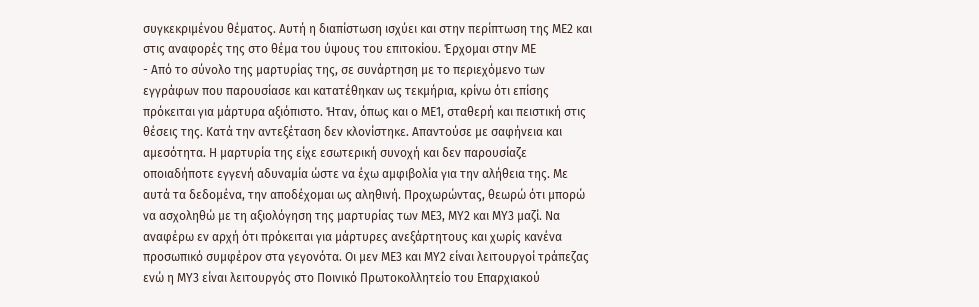συγκεκριμένου θέματος. Αυτή η διαπίστωση ισχύει και στην περίπτωση της ΜΕ2 και στις αναφορές της στο θέμα του ύψους του επιτοκίου. Έρχομαι στην ΜΕ
- Από το σύνολο της μαρτυρίας της, σε συνάρτηση με το περιεχόμενο των εγγράφων που παρουσίασε και κατατέθηκαν ως τεκμήρια, κρίνω ότι επίσης πρόκειται για μάρτυρα αξιόπιστο. Ήταν, όπως και ο ΜΕ1, σταθερή και πειστική στις θέσεις της. Κατά την αντεξέταση δεν κλονίστηκε. Απαντούσε με σαφήνεια και αμεσότητα. Η μαρτυρία της είχε εσωτερική συνοχή και δεν παρουσίαζε οποιαδήποτε εγγενή αδυναμία ώστε να έχω αμφιβολία για την αλήθεια της. Με αυτά τα δεδομένα, την αποδέχομαι ως αληθινή. Προχωρώντας, θεωρώ ότι μπορώ να ασχοληθώ με τη αξιολόγηση της μαρτυρίας των ΜΕ3, ΜΥ2 και ΜΥ3 μαζί. Να αναφέρω εν αρχή ότι πρόκειται για μάρτυρες ανεξάρτητους και χωρίς κανένα προσωπικό συμφέρον στα γεγονότα. Οι μεν ΜΕ3 και ΜΥ2 είναι λειτουργοί τράπεζας ενώ η ΜΥ3 είναι λειτουργός στο Ποινικό Πρωτοκολλητείο του Επαρχιακού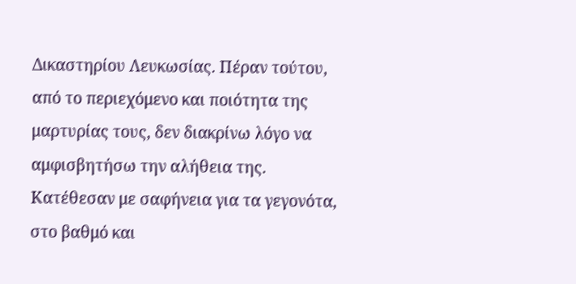Δικαστηρίου Λευκωσίας. Πέραν τούτου, από το περιεχόμενο και ποιότητα της μαρτυρίας τους, δεν διακρίνω λόγο να αμφισβητήσω την αλήθεια της. Κατέθεσαν με σαφήνεια για τα γεγονότα, στο βαθμό και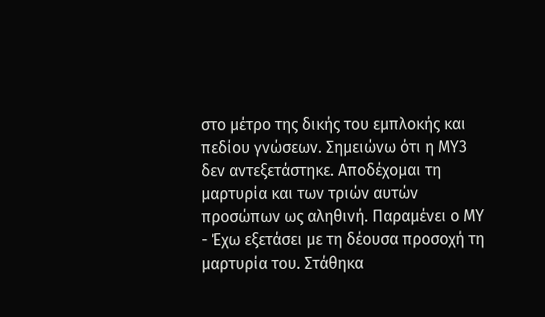στο μέτρο της δικής του εμπλοκής και πεδίου γνώσεων. Σημειώνω ότι η ΜΥ3 δεν αντεξετάστηκε. Αποδέχομαι τη μαρτυρία και των τριών αυτών προσώπων ως αληθινή. Παραμένει ο ΜΥ
- Έχω εξετάσει με τη δέουσα προσοχή τη μαρτυρία του. Στάθηκα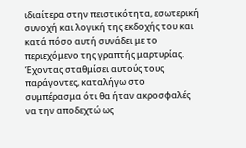ιδιαίτερα στην πειστικότητα, εσωτερική συνοχή και λογική της εκδοχής του και κατά πόσο αυτή συνάδει με το περιεχόμενο της γραπτής μαρτυρίας. Έχοντας σταθμίσει αυτούς τους παράγοντες, καταλήγω στο συμπέρασμα ότι θα ήταν ακροσφαλές να την αποδεχτώ ως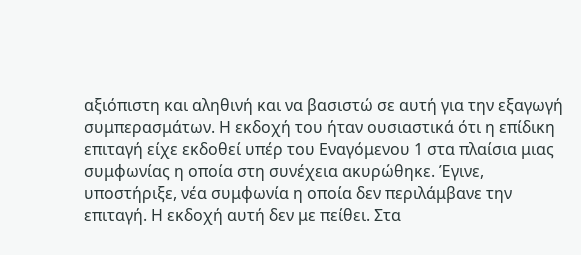αξιόπιστη και αληθινή και να βασιστώ σε αυτή για την εξαγωγή συμπερασμάτων. Η εκδοχή του ήταν ουσιαστικά ότι η επίδικη επιταγή είχε εκδοθεί υπέρ του Εναγόμενου 1 στα πλαίσια μιας συμφωνίας η οποία στη συνέχεια ακυρώθηκε. Έγινε, υποστήριξε, νέα συμφωνία η οποία δεν περιλάμβανε την επιταγή. Η εκδοχή αυτή δεν με πείθει. Στα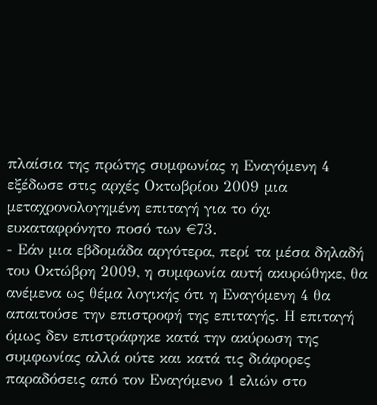πλαίσια της πρώτης συμφωνίας η Εναγόμενη 4 εξέδωσε στις αρχές Οκτωβρίου 2009 μια μεταχρονολογημένη επιταγή για το όχι ευκαταφρόνητο ποσό των €73.
- Εάν μια εβδομάδα αργότερα, περί τα μέσα δηλαδή του Οκτώβρη 2009, η συμφωνία αυτή ακυρώθηκε, θα ανέμενα ως θέμα λογικής ότι η Εναγόμενη 4 θα απαιτούσε την επιστροφή της επιταγής. Η επιταγή όμως δεν επιστράφηκε κατά την ακύρωση της συμφωνίας αλλά ούτε και κατά τις διάφορες παραδόσεις από τον Εναγόμενο 1 ελιών στο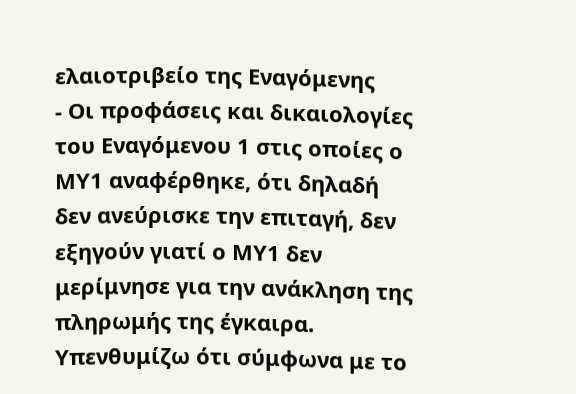ελαιοτριβείο της Εναγόμενης
- Οι προφάσεις και δικαιολογίες του Εναγόμενου 1 στις οποίες ο ΜΥ1 αναφέρθηκε, ότι δηλαδή δεν ανεύρισκε την επιταγή, δεν εξηγούν γιατί ο ΜΥ1 δεν μερίμνησε για την ανάκληση της πληρωμής της έγκαιρα. Υπενθυμίζω ότι σύμφωνα με το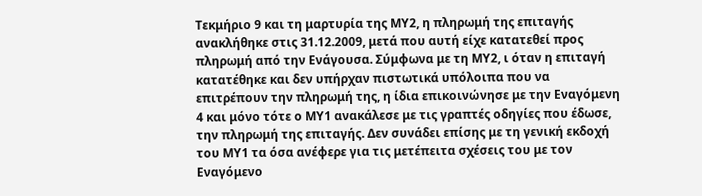Τεκμήριο 9 και τη μαρτυρία της ΜΥ2, η πληρωμή της επιταγής ανακλήθηκε στις 31.12.2009, μετά που αυτή είχε κατατεθεί προς πληρωμή από την Ενάγουσα. Σύμφωνα με τη ΜΥ2, ι όταν η επιταγή κατατέθηκε και δεν υπήρχαν πιστωτικά υπόλοιπα που να επιτρέπουν την πληρωμή της, η ίδια επικοινώνησε με την Εναγόμενη 4 και μόνο τότε ο ΜΥ1 ανακάλεσε με τις γραπτές οδηγίες που έδωσε, την πληρωμή της επιταγής. Δεν συνάδει επίσης με τη γενική εκδοχή του ΜΥ1 τα όσα ανέφερε για τις μετέπειτα σχέσεις του με τον Εναγόμενο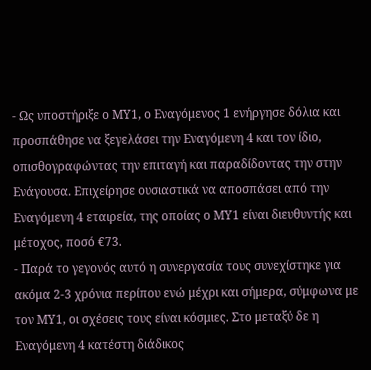- Ως υποστήριξε ο ΜΥ1, ο Εναγόμενος 1 ενήργησε δόλια και προσπάθησε να ξεγελάσει την Εναγόμενη 4 και τον ίδιο, οπισθογραφώντας την επιταγή και παραδίδοντας την στην Ενάγουσα. Επιχείρησε ουσιαστικά να αποσπάσει από την Εναγόμενη 4 εταιρεία, της οποίας ο ΜΥ1 είναι διευθυντής και μέτοχος, ποσό €73.
- Παρά το γεγονός αυτό η συνεργασία τους συνεχίστηκε για ακόμα 2-3 χρόνια περίπου ενώ μέχρι και σήμερα, σύμφωνα με τον ΜΥ1, οι σχέσεις τους είναι κόσμιες. Στο μεταξύ δε η Εναγόμενη 4 κατέστη διάδικος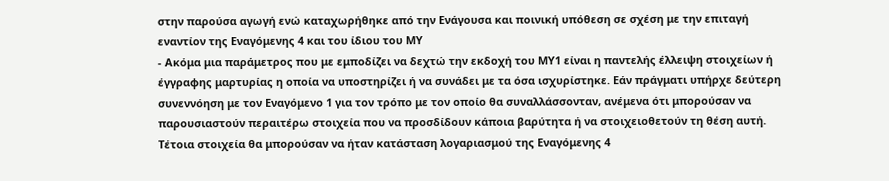στην παρούσα αγωγή ενώ καταχωρήθηκε από την Ενάγουσα και ποινική υπόθεση σε σχέση με την επιταγή εναντίον της Εναγόμενης 4 και του ίδιου του ΜΥ
- Ακόμα μια παράμετρος που με εμποδίζει να δεχτώ την εκδοχή του ΜΥ1 είναι η παντελής έλλειψη στοιχείων ή έγγραφης μαρτυρίας η οποία να υποστηρίζει ή να συνάδει με τα όσα ισχυρίστηκε. Εάν πράγματι υπήρχε δεύτερη συνεννόηση με τον Εναγόμενο 1 για τον τρόπο με τον οποίο θα συναλλάσσονταν, ανέμενα ότι μπορούσαν να παρουσιαστούν περαιτέρω στοιχεία που να προσδίδουν κάποια βαρύτητα ή να στοιχειοθετούν τη θέση αυτή. Τέτοια στοιχεία θα μπορούσαν να ήταν κατάσταση λογαριασμού της Εναγόμενης 4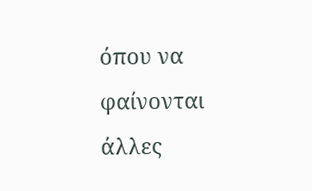όπου να φαίνονται άλλες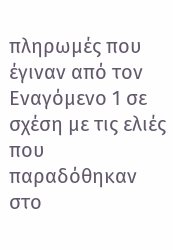πληρωμές που έγιναν από τον Εναγόμενο 1 σε σχέση με τις ελιές που παραδόθηκαν στο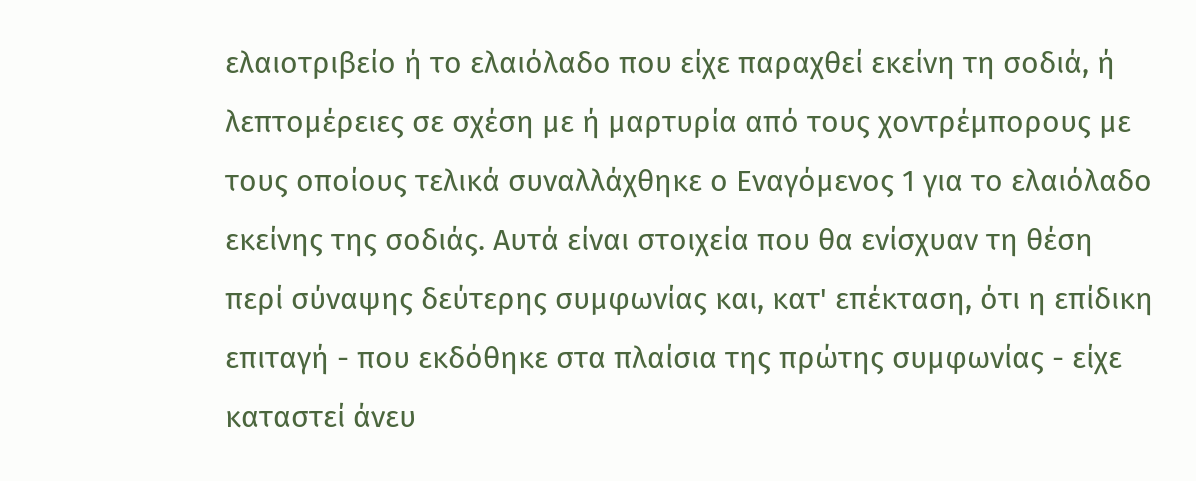ελαιοτριβείο ή το ελαιόλαδο που είχε παραχθεί εκείνη τη σοδιά, ή λεπτομέρειες σε σχέση με ή μαρτυρία από τους χοντρέμπορους με τους οποίους τελικά συναλλάχθηκε ο Εναγόμενος 1 για το ελαιόλαδο εκείνης της σοδιάς. Αυτά είναι στοιχεία που θα ενίσχυαν τη θέση περί σύναψης δεύτερης συμφωνίας και, κατ' επέκταση, ότι η επίδικη επιταγή - που εκδόθηκε στα πλαίσια της πρώτης συμφωνίας - είχε καταστεί άνευ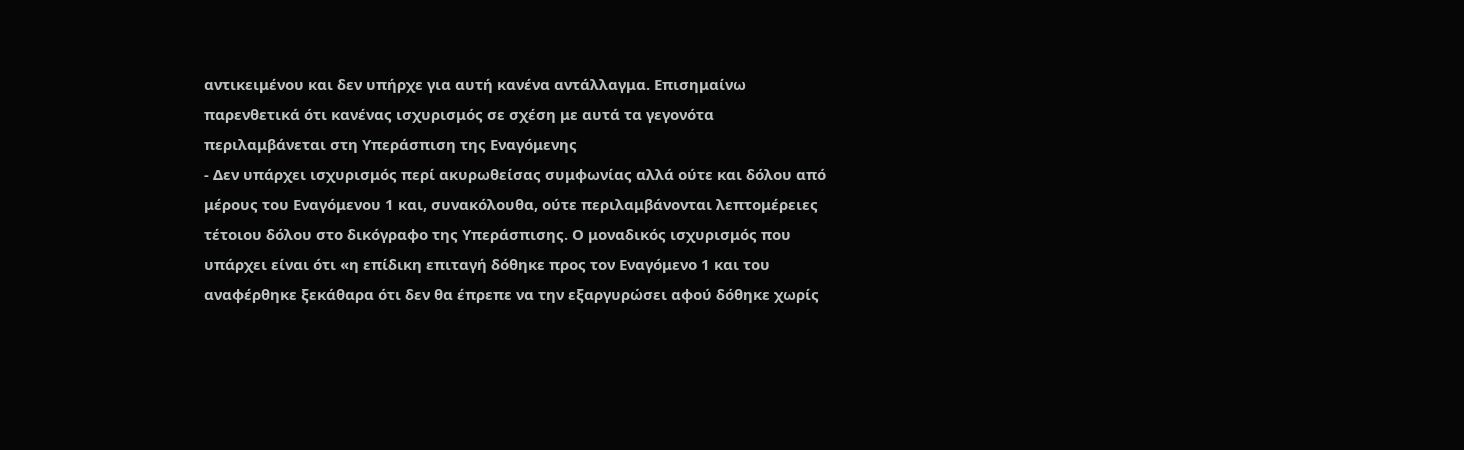αντικειμένου και δεν υπήρχε για αυτή κανένα αντάλλαγμα. Επισημαίνω παρενθετικά ότι κανένας ισχυρισμός σε σχέση με αυτά τα γεγονότα περιλαμβάνεται στη Υπεράσπιση της Εναγόμενης
- Δεν υπάρχει ισχυρισμός περί ακυρωθείσας συμφωνίας αλλά ούτε και δόλου από μέρους του Εναγόμενου 1 και, συνακόλουθα, ούτε περιλαμβάνονται λεπτομέρειες τέτοιου δόλου στο δικόγραφο της Υπεράσπισης. Ο μοναδικός ισχυρισμός που υπάρχει είναι ότι «η επίδικη επιταγή δόθηκε προς τον Εναγόμενο 1 και του αναφέρθηκε ξεκάθαρα ότι δεν θα έπρεπε να την εξαργυρώσει αφού δόθηκε χωρίς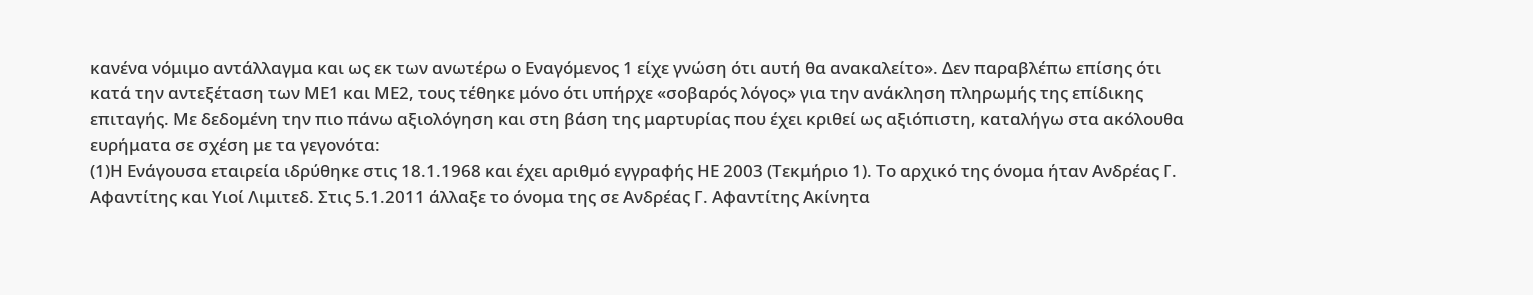κανένα νόμιμο αντάλλαγμα και ως εκ των ανωτέρω ο Εναγόμενος 1 είχε γνώση ότι αυτή θα ανακαλείτο». Δεν παραβλέπω επίσης ότι κατά την αντεξέταση των ΜΕ1 και ΜΕ2, τους τέθηκε μόνο ότι υπήρχε «σοβαρός λόγος» για την ανάκληση πληρωμής της επίδικης επιταγής. Με δεδομένη την πιο πάνω αξιολόγηση και στη βάση της μαρτυρίας που έχει κριθεί ως αξιόπιστη, καταλήγω στα ακόλουθα ευρήματα σε σχέση με τα γεγονότα:
(1)Η Ενάγουσα εταιρεία ιδρύθηκε στις 18.1.1968 και έχει αριθμό εγγραφής ΗΕ 2003 (Τεκμήριο 1). Το αρχικό της όνομα ήταν Ανδρέας Γ. Αφαντίτης και Υιοί Λιμιτεδ. Στις 5.1.2011 άλλαξε το όνομα της σε Ανδρέας Γ. Αφαντίτης Ακίνητα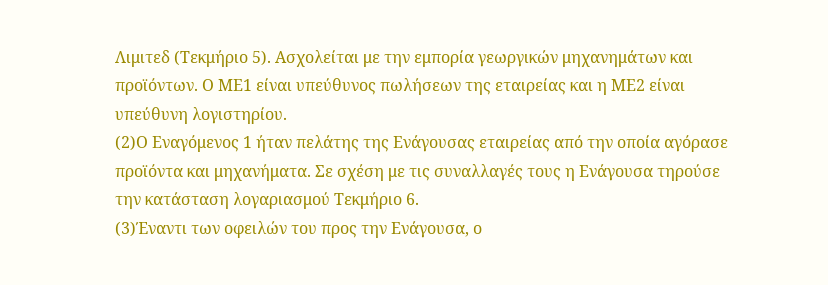Λιμιτεδ (Τεκμήριο 5). Ασχολείται με την εμπορία γεωργικών μηχανημάτων και προϊόντων. Ο ΜΕ1 είναι υπεύθυνος πωλήσεων της εταιρείας και η ΜΕ2 είναι υπεύθυνη λογιστηρίου.
(2)Ο Εναγόμενος 1 ήταν πελάτης της Ενάγουσας εταιρείας από την οποία αγόρασε προϊόντα και μηχανήματα. Σε σχέση με τις συναλλαγές τους η Ενάγουσα τηρούσε την κατάσταση λογαριασμού Τεκμήριο 6.
(3)Έναντι των οφειλών του προς την Ενάγουσα, ο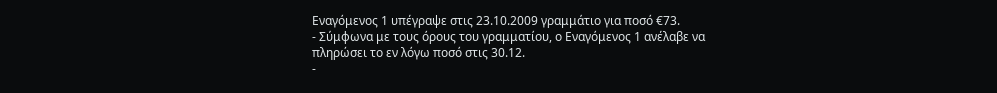Εναγόμενος 1 υπέγραψε στις 23.10.2009 γραμμάτιο για ποσό €73.
- Σύμφωνα με τους όρους του γραμματίου, ο Εναγόμενος 1 ανέλαβε να πληρώσει το εν λόγω ποσό στις 30.12.
-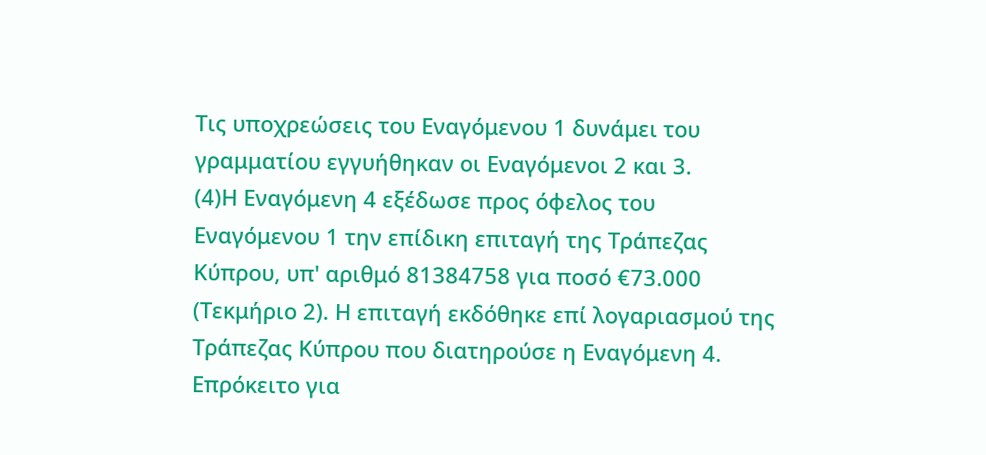Τις υποχρεώσεις του Εναγόμενου 1 δυνάμει του γραμματίου εγγυήθηκαν οι Εναγόμενοι 2 και 3.
(4)Η Εναγόμενη 4 εξέδωσε προς όφελος του Εναγόμενου 1 την επίδικη επιταγή της Τράπεζας Κύπρου, υπ' αριθμό 81384758 για ποσό €73.000 (Τεκμήριο 2). Η επιταγή εκδόθηκε επί λογαριασμού της Τράπεζας Κύπρου που διατηρούσε η Εναγόμενη 4. Επρόκειτο για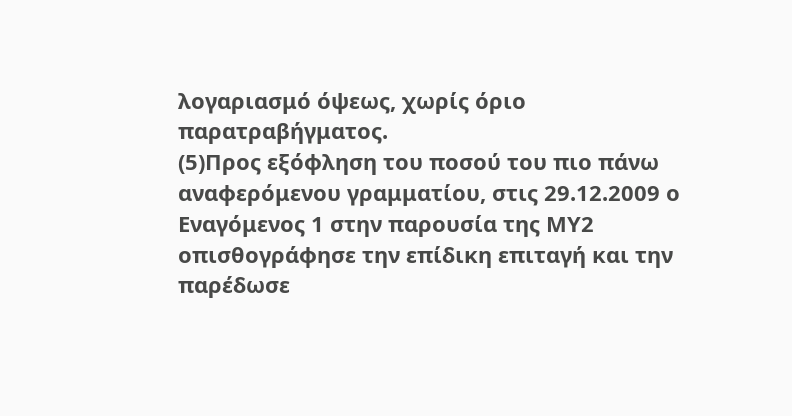λογαριασμό όψεως, χωρίς όριο παρατραβήγματος.
(5)Προς εξόφληση του ποσού του πιο πάνω αναφερόμενου γραμματίου, στις 29.12.2009 ο Εναγόμενος 1 στην παρουσία της ΜΥ2 οπισθογράφησε την επίδικη επιταγή και την παρέδωσε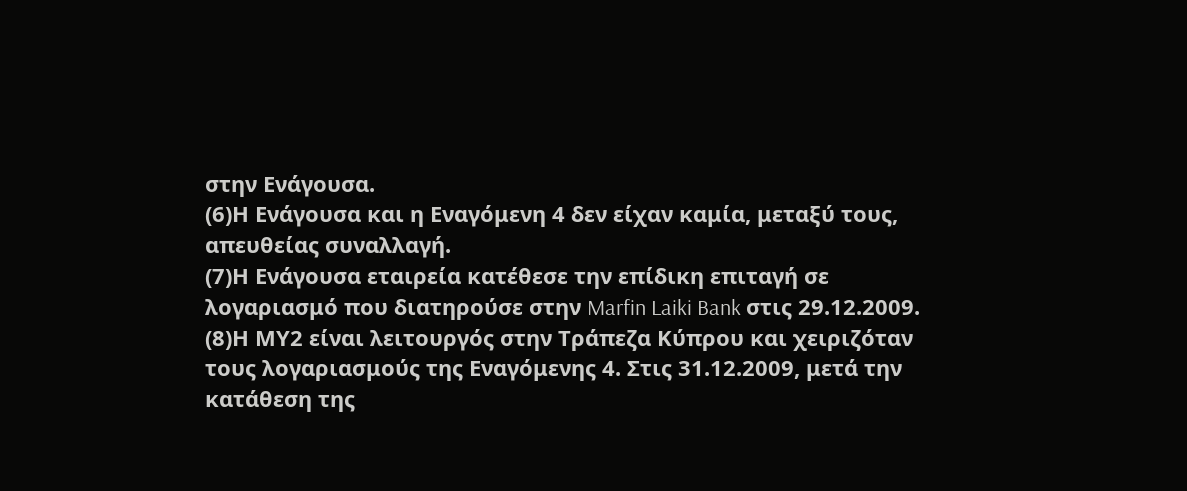στην Ενάγουσα.
(6)Η Ενάγουσα και η Εναγόμενη 4 δεν είχαν καμία, μεταξύ τους, απευθείας συναλλαγή.
(7)Η Ενάγουσα εταιρεία κατέθεσε την επίδικη επιταγή σε λογαριασμό που διατηρούσε στην Marfin Laiki Bank στις 29.12.2009.
(8)Η ΜΥ2 είναι λειτουργός στην Τράπεζα Κύπρου και χειριζόταν τους λογαριασμούς της Εναγόμενης 4. Στις 31.12.2009, μετά την κατάθεση της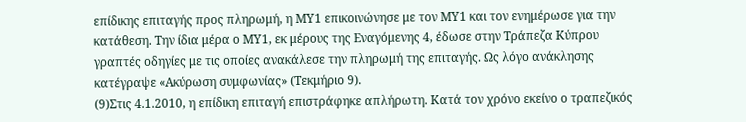επίδικης επιταγής προς πληρωμή, η ΜΥ1 επικοινώνησε με τον ΜΥ1 και τον ενημέρωσε για την κατάθεση. Την ίδια μέρα ο ΜΥ1, εκ μέρους της Εναγόμενης 4, έδωσε στην Τράπεζα Κύπρου γραπτές οδηγίες με τις οποίες ανακάλεσε την πληρωμή της επιταγής. Ως λόγο ανάκλησης κατέγραψε «Ακύρωση συμφωνίας» (Τεκμήριο 9).
(9)Στις 4.1.2010, η επίδικη επιταγή επιστράφηκε απλήρωτη. Κατά τον χρόνο εκείνο ο τραπεζικός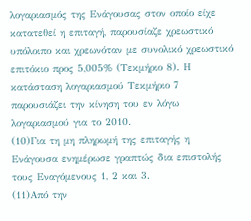λογαριασμός της Ενάγουσας στον οποίο είχε κατατεθεί η επιταγή, παρουσίαζε χρεωστικό υπόλοιπο και χρεωνόταν με συνολικό χρεωστικό επιτόκιο προς 5,005% (Τεκμήριο 8). Η κατάσταση λογαριασμού Τεκμήριο 7 παρουσιάζει την κίνηση του εν λόγω λογαριασμού για το 2010.
(10)Για τη μη πληρωμή της επιταγής η Ενάγουσα ενημέρωσε γραπτώς δια επιστολής τους Εναγόμενους 1, 2 και 3.
(11)Από την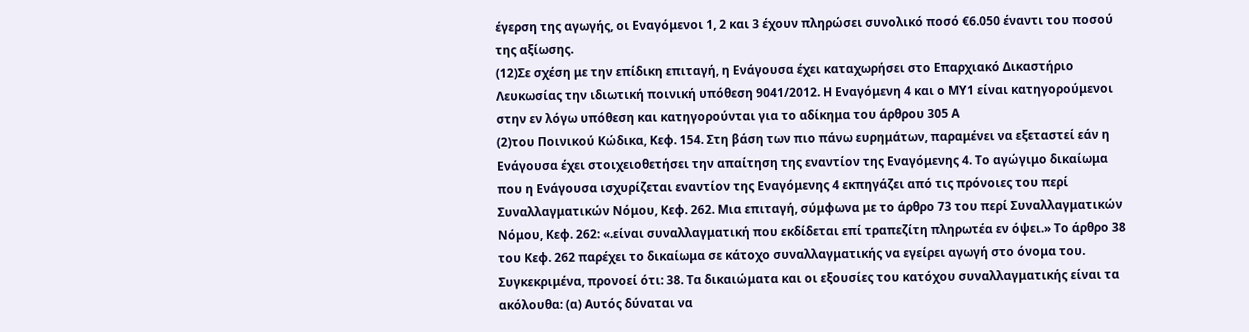έγερση της αγωγής, οι Εναγόμενοι 1, 2 και 3 έχουν πληρώσει συνολικό ποσό €6.050 έναντι του ποσού της αξίωσης.
(12)Σε σχέση με την επίδικη επιταγή, η Ενάγουσα έχει καταχωρήσει στο Επαρχιακό Δικαστήριο Λευκωσίας την ιδιωτική ποινική υπόθεση 9041/2012. Η Εναγόμενη 4 και ο ΜΥ1 είναι κατηγορούμενοι στην εν λόγω υπόθεση και κατηγορούνται για το αδίκημα του άρθρου 305 Α
(2)του Ποινικού Κώδικα, Κεφ. 154. Στη βάση των πιο πάνω ευρημάτων, παραμένει να εξεταστεί εάν η Ενάγουσα έχει στοιχειοθετήσει την απαίτηση της εναντίον της Εναγόμενης 4. Το αγώγιμο δικαίωμα που η Ενάγουσα ισχυρίζεται εναντίον της Εναγόμενης 4 εκπηγάζει από τις πρόνοιες του περί Συναλλαγματικών Νόμου, Κεφ. 262. Μια επιταγή, σύμφωνα με το άρθρο 73 του περί Συναλλαγματικών Νόμου, Κεφ. 262: «.είναι συναλλαγματική που εκδίδεται επί τραπεζίτη πληρωτέα εν όψει.» Το άρθρο 38 του Κεφ. 262 παρέχει το δικαίωμα σε κάτοχο συναλλαγματικής να εγείρει αγωγή στο όνομα του. Συγκεκριμένα, προνοεί ότι: 38. Τα δικαιώματα και οι εξουσίες του κατόχου συναλλαγματικής είναι τα ακόλουθα: (α) Αυτός δύναται να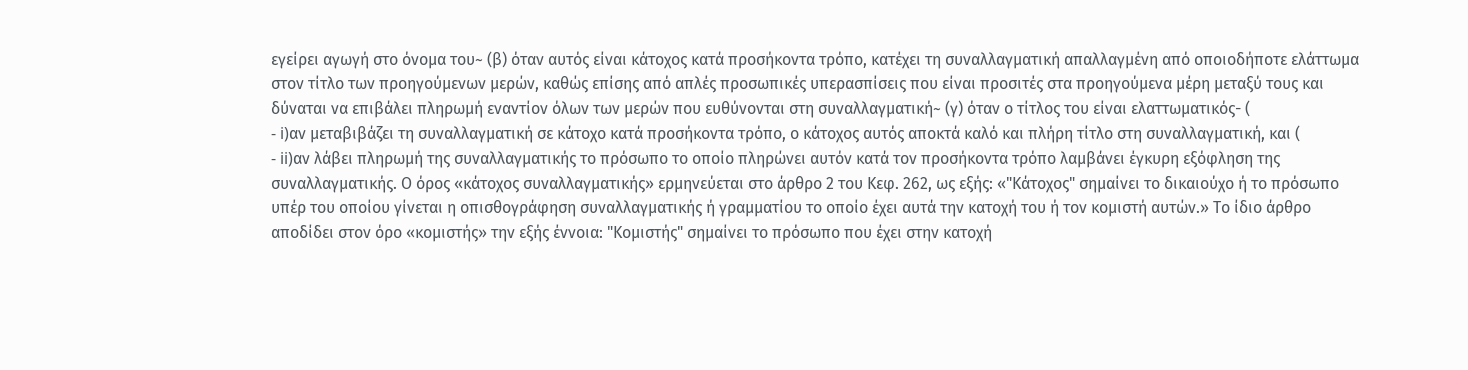εγείρει αγωγή στο όνομα του~ (β) όταν αυτός είναι κάτοχος κατά προσήκοντα τρόπο, κατέχει τη συναλλαγματική απαλλαγμένη από οποιοδήποτε ελάττωμα στον τίτλο των προηγούμενων μερών, καθώς επίσης από απλές προσωπικές υπερασπίσεις που είναι προσιτές στα προηγούμενα μέρη μεταξύ τους και δύναται να επιβάλει πληρωμή εναντίον όλων των μερών που ευθύνονται στη συναλλαγματική~ (γ) όταν ο τίτλος του είναι ελαττωματικός- (
- i)αν μεταβιβάζει τη συναλλαγματική σε κάτοχο κατά προσήκοντα τρόπο, ο κάτοχος αυτός αποκτά καλό και πλήρη τίτλο στη συναλλαγματική, και (
- ii)αν λάβει πληρωμή της συναλλαγματικής το πρόσωπο το οποίο πληρώνει αυτόν κατά τον προσήκοντα τρόπο λαμβάνει έγκυρη εξόφληση της συναλλαγματικής. Ο όρος «κάτοχος συναλλαγματικής» ερμηνεύεται στο άρθρο 2 του Κεφ. 262, ως εξής: «"Κάτοχος" σημαίνει το δικαιούχο ή το πρόσωπο υπέρ του οποίου γίνεται η οπισθογράφηση συναλλαγματικής ή γραμματίου το οποίο έχει αυτά την κατοχή του ή τον κομιστή αυτών.» Το ίδιο άρθρο αποδίδει στον όρο «κομιστής» την εξής έννοια: "Κομιστής" σημαίνει το πρόσωπο που έχει στην κατοχή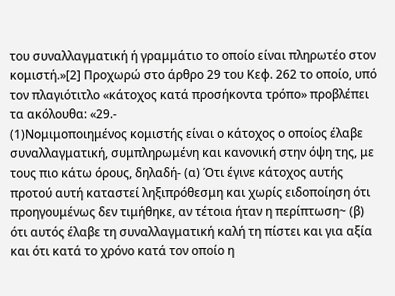του συναλλαγματική ή γραμμάτιο το οποίο είναι πληρωτέο στον κομιστή.»[2] Προχωρώ στο άρθρο 29 του Κεφ. 262 το οποίο, υπό τον πλαγιότιτλο «κάτοχος κατά προσήκοντα τρόπο» προβλέπει τα ακόλουθα: «29.-
(1)Νομιμοποιημένος κομιστής είναι ο κάτοχος ο οποίος έλαβε συναλλαγματική, συμπληρωμένη και κανονική στην όψη της, με τους πιο κάτω όρους, δηλαδή- (α) Ότι έγινε κάτοχος αυτής προτού αυτή καταστεί ληξιπρόθεσμη και χωρίς ειδοποίηση ότι προηγουμένως δεν τιμήθηκε, αν τέτοια ήταν η περίπτωση~ (β) ότι αυτός έλαβε τη συναλλαγματική καλή τη πίστει και για αξία και ότι κατά το χρόνο κατά τον οποίο η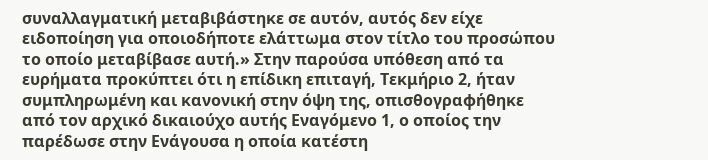συναλλαγματική μεταβιβάστηκε σε αυτόν, αυτός δεν είχε ειδοποίηση για οποιοδήποτε ελάττωμα στον τίτλο του προσώπου το οποίο μεταβίβασε αυτή.» Στην παρούσα υπόθεση από τα ευρήματα προκύπτει ότι η επίδικη επιταγή, Τεκμήριο 2, ήταν συμπληρωμένη και κανονική στην όψη της, οπισθογραφήθηκε από τον αρχικό δικαιούχο αυτής Εναγόμενο 1, ο οποίος την παρέδωσε στην Ενάγουσα η οποία κατέστη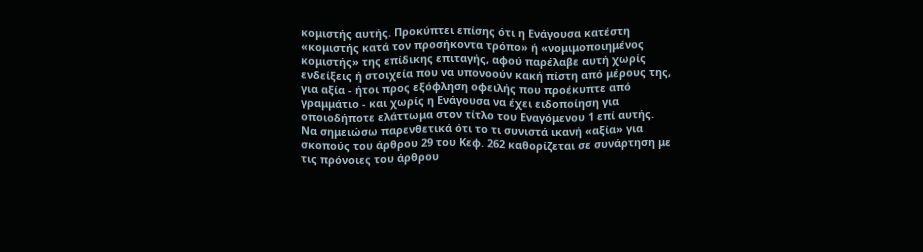κομιστής αυτής. Προκύπτει επίσης ότι η Ενάγουσα κατέστη «κομιστής κατά τον προσήκοντα τρόπο» ή «νομιμοποιημένος κομιστής» της επίδικης επιταγής, αφού παρέλαβε αυτή χωρίς ενδείξεις ή στοιχεία που να υπονοούν κακή πίστη από μέρους της, για αξία - ήτοι προς εξόφληση οφειλής που προέκυπτε από γραμμάτιο - και χωρίς η Ενάγουσα να έχει ειδοποίηση για οποιοδήποτε ελάττωμα στον τίτλο του Εναγόμενου 1 επί αυτής. Να σημειώσω παρενθετικά ότι το τι συνιστά ικανή «αξία» για σκοπούς του άρθρου 29 του Κεφ. 262 καθορίζεται σε συνάρτηση με τις πρόνοιες του άρθρου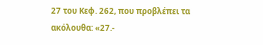27 του Κεφ. 262, που προβλέπει τα ακόλουθα: «27.-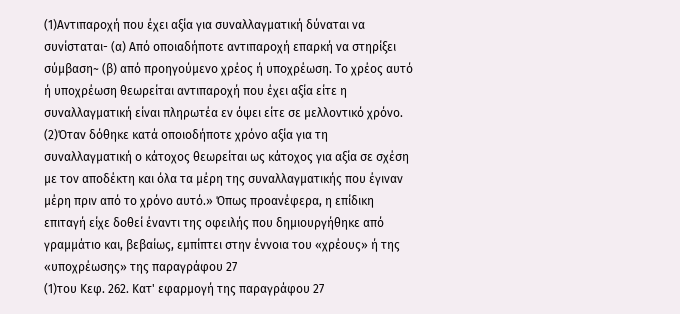(1)Αντιπαροχή που έχει αξία για συναλλαγματική δύναται να συνίσταται- (α) Από οποιαδήποτε αντιπαροχή επαρκή να στηρίξει σύμβαση~ (β) από προηγούμενο χρέος ή υποχρέωση. Το χρέος αυτό ή υποχρέωση θεωρείται αντιπαροχή που έχει αξία είτε η συναλλαγματική είναι πληρωτέα εν όψει είτε σε μελλοντικό χρόνο.
(2)Όταν δόθηκε κατά οποιοδήποτε χρόνο αξία για τη συναλλαγματική ο κάτοχος θεωρείται ως κάτοχος για αξία σε σχέση με τον αποδέκτη και όλα τα μέρη της συναλλαγματικής που έγιναν μέρη πριν από το χρόνο αυτό.» Όπως προανέφερα, η επίδικη επιταγή είχε δοθεί έναντι της οφειλής που δημιουργήθηκε από γραμμάτιο και, βεβαίως, εμπίπτει στην έννοια του «χρέους» ή της «υποχρέωσης» της παραγράφου 27
(1)του Κεφ. 262. Κατ' εφαρμογή της παραγράφου 27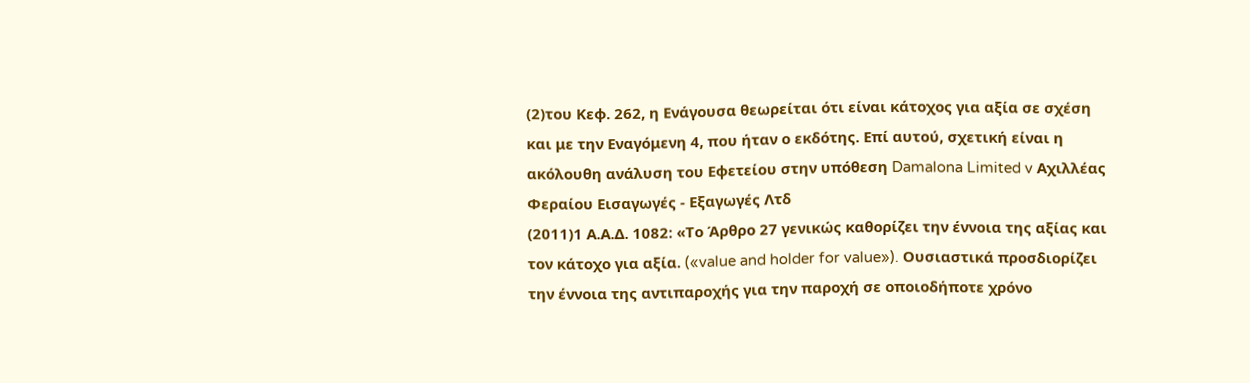(2)του Κεφ. 262, η Ενάγουσα θεωρείται ότι είναι κάτοχος για αξία σε σχέση και με την Εναγόμενη 4, που ήταν ο εκδότης. Επί αυτού, σχετική είναι η ακόλουθη ανάλυση του Εφετείου στην υπόθεση Damalona Limited v Αχιλλέας Φεραίου Εισαγωγές - Εξαγωγές Λτδ
(2011)1 Α.Α.Δ. 1082: «Το Άρθρο 27 γενικώς καθορίζει την έννοια της αξίας και τον κάτοχο για αξία. («value and holder for value»). Ουσιαστικά προσδιορίζει την έννοια της αντιπαροχής για την παροχή σε οποιοδήποτε χρόνο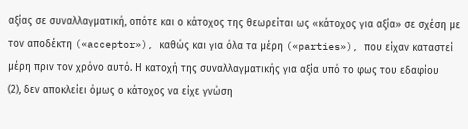αξίας σε συναλλαγματική, οπότε και ο κάτοχος της θεωρείται ως «κάτοχος για αξία» σε σχέση με τον αποδέκτη («acceptor»), καθώς και για όλα τα μέρη («parties»), που είχαν καταστεί μέρη πριν τον χρόνο αυτό. Η κατοχή της συναλλαγματικής για αξία υπό το φως του εδαφίου
(2), δεν αποκλείει όμως ο κάτοχος να είχε γνώση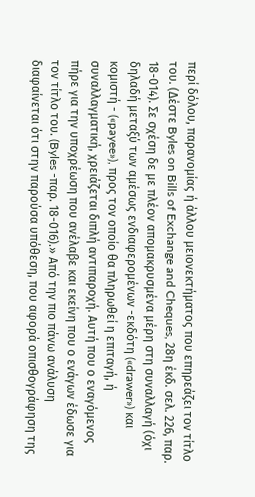περί δόλου, παρανομίας ή άλλου μειονεκτήματος που επηρεάζει τον τίτλο του. (Δέστε Byles on Bills of Exchange and Cheques, 28η έκδ. σελ. 226, παρ. 18-014). Σε σχέση δε με πλέον απομακρυσμένα μέρη στη συναλλαγή (όχι δηλαδή μεταξύ των αμέσως ενδιαφερομένων -εκδότη («drawer») και κομιστή - («payee»), προς τον οποίο θα πληρωθεί η επιταγή, ή συναλλαγματική, χρειάζεται διπλή αντιπαροχή. Αυτή που ο εναγόμενος πήρε για την υποχρέωση που ανέλαβε και εκείνη που ο ενάγων έδωσε για τον τίτλο του. (Byles -παρ. 18-016).» Από την πιο πάνω ανάλυση διαφαίνεται ότι στην παρούσα υπόθεση, που αφορά οπισθογράφηση της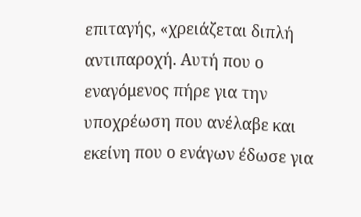επιταγής, «χρειάζεται διπλή αντιπαροχή. Αυτή που ο εναγόμενος πήρε για την υποχρέωση που ανέλαβε και εκείνη που ο ενάγων έδωσε για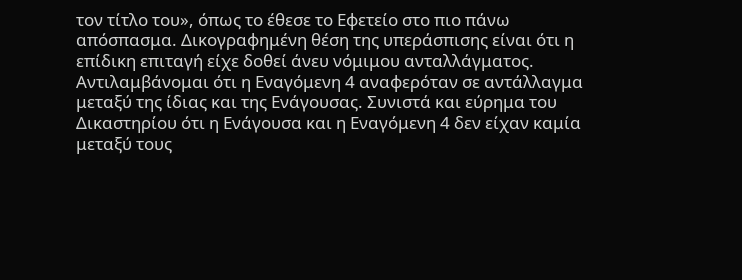τον τίτλο του», όπως το έθεσε το Εφετείο στο πιο πάνω απόσπασμα. Δικογραφημένη θέση της υπεράσπισης είναι ότι η επίδικη επιταγή είχε δοθεί άνευ νόμιμου ανταλλάγματος. Αντιλαμβάνομαι ότι η Εναγόμενη 4 αναφερόταν σε αντάλλαγμα μεταξύ της ίδιας και της Ενάγουσας. Συνιστά και εύρημα του Δικαστηρίου ότι η Ενάγουσα και η Εναγόμενη 4 δεν είχαν καμία μεταξύ τους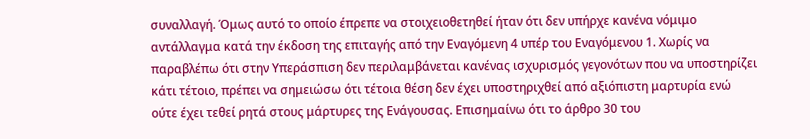συναλλαγή. Όμως αυτό το οποίο έπρεπε να στοιχειοθετηθεί ήταν ότι δεν υπήρχε κανένα νόμιμο αντάλλαγμα κατά την έκδοση της επιταγής από την Εναγόμενη 4 υπέρ του Εναγόμενου 1. Χωρίς να παραβλέπω ότι στην Υπεράσπιση δεν περιλαμβάνεται κανένας ισχυρισμός γεγονότων που να υποστηρίζει κάτι τέτοιο, πρέπει να σημειώσω ότι τέτοια θέση δεν έχει υποστηριχθεί από αξιόπιστη μαρτυρία ενώ ούτε έχει τεθεί ρητά στους μάρτυρες της Ενάγουσας. Επισημαίνω ότι το άρθρο 30 του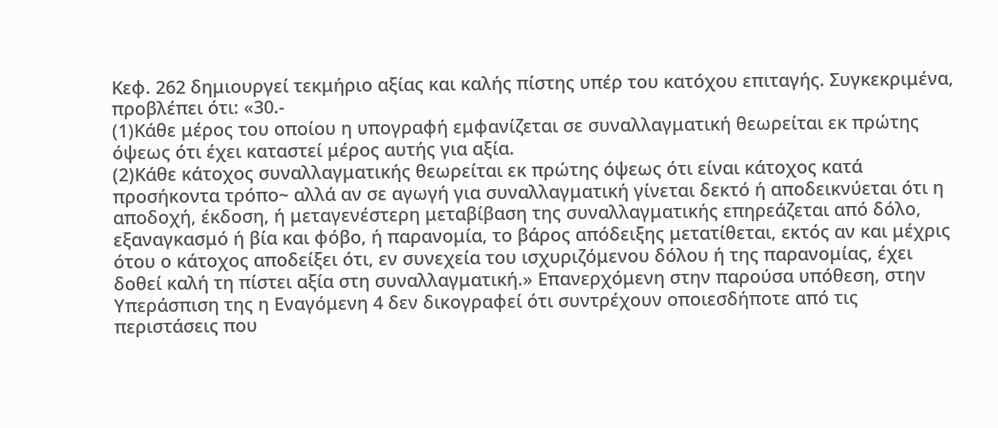Κεφ. 262 δημιουργεί τεκμήριο αξίας και καλής πίστης υπέρ του κατόχου επιταγής. Συγκεκριμένα, προβλέπει ότι: «30.-
(1)Κάθε μέρος του οποίου η υπογραφή εμφανίζεται σε συναλλαγματική θεωρείται εκ πρώτης όψεως ότι έχει καταστεί μέρος αυτής για αξία.
(2)Κάθε κάτοχος συναλλαγματικής θεωρείται εκ πρώτης όψεως ότι είναι κάτοχος κατά προσήκοντα τρόπο~ αλλά αν σε αγωγή για συναλλαγματική γίνεται δεκτό ή αποδεικνύεται ότι η αποδοχή, έκδοση, ή μεταγενέστερη μεταβίβαση της συναλλαγματικής επηρεάζεται από δόλο, εξαναγκασμό ή βία και φόβο, ή παρανομία, το βάρος απόδειξης μετατίθεται, εκτός αν και μέχρις ότου ο κάτοχος αποδείξει ότι, εν συνεχεία του ισχυριζόμενου δόλου ή της παρανομίας, έχει δοθεί καλή τη πίστει αξία στη συναλλαγματική.» Επανερχόμενη στην παρούσα υπόθεση, στην Υπεράσπιση της η Εναγόμενη 4 δεν δικογραφεί ότι συντρέχουν οποιεσδήποτε από τις περιστάσεις που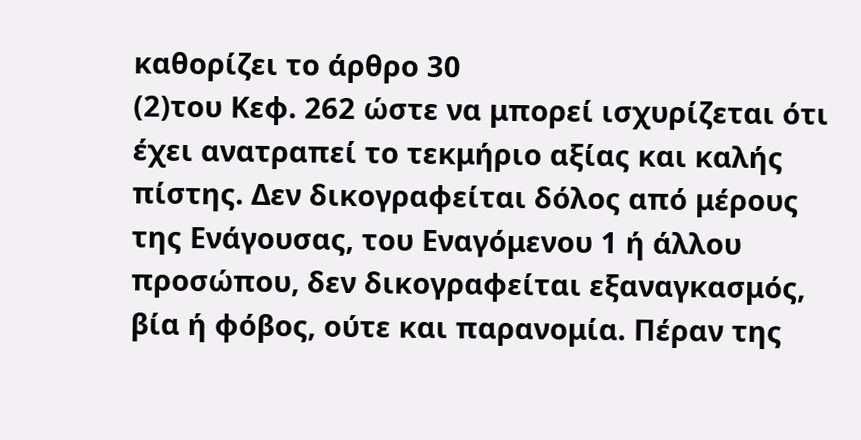καθορίζει το άρθρο 30
(2)του Κεφ. 262 ώστε να μπορεί ισχυρίζεται ότι έχει ανατραπεί το τεκμήριο αξίας και καλής πίστης. Δεν δικογραφείται δόλος από μέρους της Ενάγουσας, του Εναγόμενου 1 ή άλλου προσώπου, δεν δικογραφείται εξαναγκασμός, βία ή φόβος, ούτε και παρανομία. Πέραν της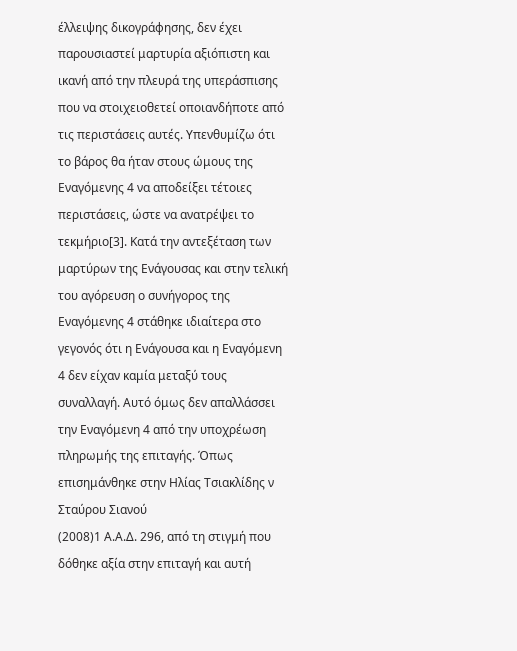έλλειψης δικογράφησης, δεν έχει παρουσιαστεί μαρτυρία αξιόπιστη και ικανή από την πλευρά της υπεράσπισης που να στοιχειοθετεί οποιανδήποτε από τις περιστάσεις αυτές. Υπενθυμίζω ότι το βάρος θα ήταν στους ώμους της Εναγόμενης 4 να αποδείξει τέτοιες περιστάσεις, ώστε να ανατρέψει το τεκμήριο[3]. Κατά την αντεξέταση των μαρτύρων της Ενάγουσας και στην τελική του αγόρευση ο συνήγορος της Εναγόμενης 4 στάθηκε ιδιαίτερα στο γεγονός ότι η Ενάγουσα και η Εναγόμενη 4 δεν είχαν καμία μεταξύ τους συναλλαγή. Αυτό όμως δεν απαλλάσσει την Εναγόμενη 4 από την υποχρέωση πληρωμής της επιταγής. Όπως επισημάνθηκε στην Ηλίας Τσιακλίδης ν Σταύρου Σιανού
(2008)1 Α.Α.Δ. 296, από τη στιγμή που δόθηκε αξία στην επιταγή και αυτή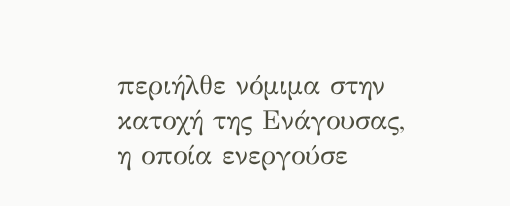περιήλθε νόμιμα στην κατοχή της Ενάγουσας, η οποία ενεργούσε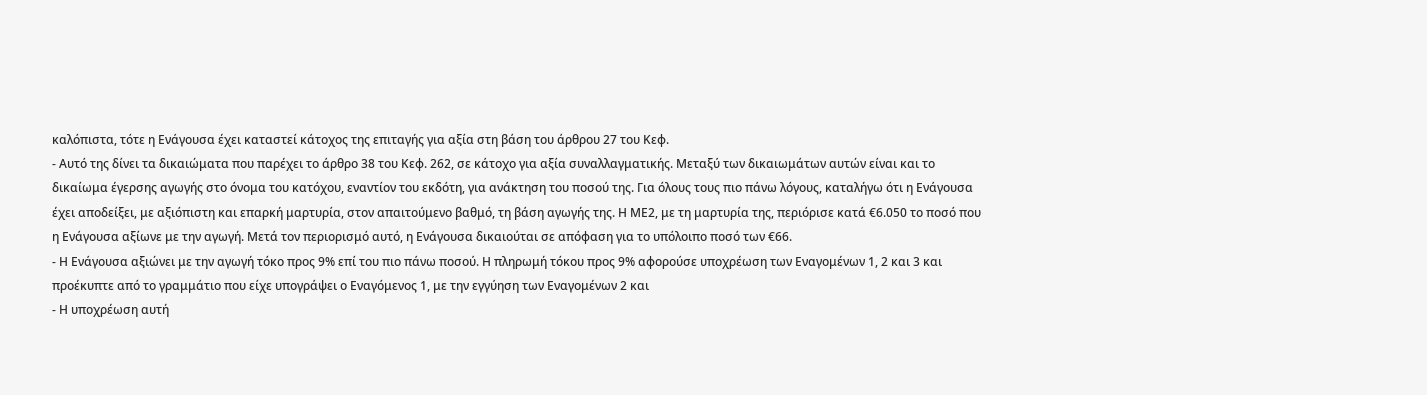καλόπιστα, τότε η Ενάγουσα έχει καταστεί κάτοχος της επιταγής για αξία στη βάση του άρθρου 27 του Κεφ.
- Αυτό της δίνει τα δικαιώματα που παρέχει το άρθρο 38 του Κεφ. 262, σε κάτοχο για αξία συναλλαγματικής. Μεταξύ των δικαιωμάτων αυτών είναι και το δικαίωμα έγερσης αγωγής στο όνομα του κατόχου, εναντίον του εκδότη, για ανάκτηση του ποσού της. Για όλους τους πιο πάνω λόγους, καταλήγω ότι η Ενάγουσα έχει αποδείξει, με αξιόπιστη και επαρκή μαρτυρία, στον απαιτούμενο βαθμό, τη βάση αγωγής της. Η ΜΕ2, με τη μαρτυρία της, περιόρισε κατά €6.050 το ποσό που η Ενάγουσα αξίωνε με την αγωγή. Μετά τον περιορισμό αυτό, η Ενάγουσα δικαιούται σε απόφαση για το υπόλοιπο ποσό των €66.
- Η Ενάγουσα αξιώνει με την αγωγή τόκο προς 9% επί του πιο πάνω ποσού. Η πληρωμή τόκου προς 9% αφορούσε υποχρέωση των Εναγομένων 1, 2 και 3 και προέκυπτε από το γραμμάτιο που είχε υπογράψει ο Εναγόμενος 1, με την εγγύηση των Εναγομένων 2 και
- Η υποχρέωση αυτή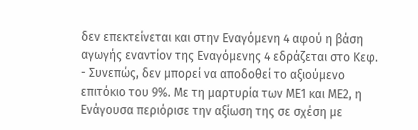δεν επεκτείνεται και στην Εναγόμενη 4 αφού η βάση αγωγής εναντίον της Εναγόμενης 4 εδράζεται στο Κεφ.
- Συνεπώς, δεν μπορεί να αποδοθεί το αξιούμενο επιτόκιο του 9%. Με τη μαρτυρία των ΜΕ1 και ΜΕ2, η Ενάγουσα περιόρισε την αξίωση της σε σχέση με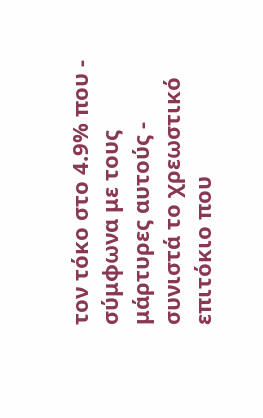τον τόκο στο 4.9% που - σύμφωνα με τους μάρτυρες αυτούς - συνιστά το χρεωστικό επιτόκιο που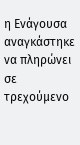η Ενάγουσα αναγκάστηκε να πληρώνει σε τρεχούμενο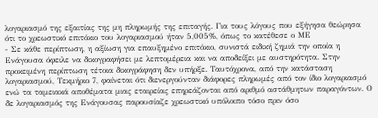λογαριασμό της εξαιτίας της μη πληρωμής της επιταγής. Για τους λόγους που εξήγησα θεώρησα ότι το χρεωστικό επιτόκιο του λογαριασμού ήταν 5,005%, όπως το κατέθεσε ο ΜΕ
- Σε κάθε περίπτωση, η αξίωση για επαυξημένο επιτόκιο, συνιστά ειδική ζημιά την οποία η Ενάγουσα όφειλε να δικογραφήσει με λεπτομέρεια και να αποδείξει με αυστηρότητα. Στην προκειμένη περίπτωση τέτοια δικογράφηση δεν υπήρξε. Ταυτόχρονα, από την κατάσταση λογαριασμού, Τεκμήριο 7, φαίνεται ότι διενεργούνταν διάφορες πληρωμές από τον ίδιο λογαριασμό ενώ τα ταμειακά αποθέματα μιας εταιρείας επηρεάζονται από αριθμό αστάθμητων παραγόντων. Ο δε λογαριασμός της Ενάγουσας παρουσίαζε χρεωστικό υπόλοιπο τόσο πριν όσο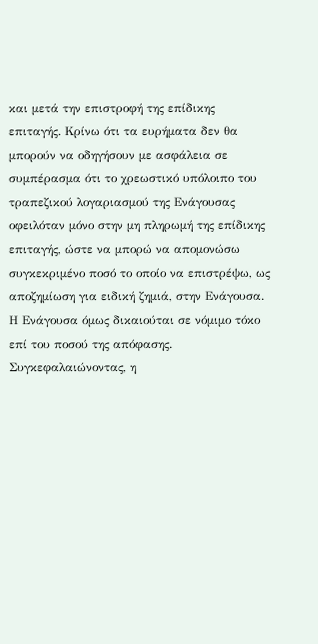και μετά την επιστροφή της επίδικης επιταγής. Κρίνω ότι τα ευρήματα δεν θα μπορούν να οδηγήσουν με ασφάλεια σε συμπέρασμα ότι το χρεωστικό υπόλοιπο του τραπεζικού λογαριασμού της Ενάγουσας οφειλόταν μόνο στην μη πληρωμή της επίδικης επιταγής, ώστε να μπορώ να απομονώσω συγκεκριμένο ποσό το οποίο να επιστρέψω, ως αποζημίωση για ειδική ζημιά, στην Ενάγουσα. Η Ενάγουσα όμως δικαιούται σε νόμιμο τόκο επί του ποσού της απόφασης. Συγκεφαλαιώνοντας, η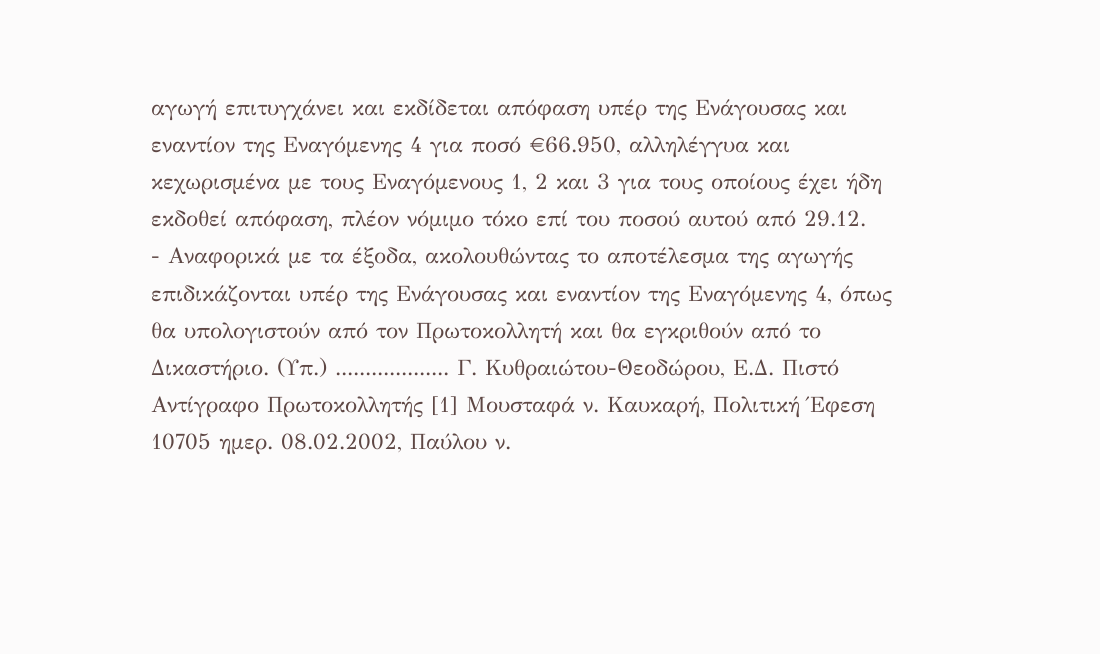αγωγή επιτυγχάνει και εκδίδεται απόφαση υπέρ της Ενάγουσας και εναντίον της Εναγόμενης 4 για ποσό €66.950, αλληλέγγυα και κεχωρισμένα με τους Εναγόμενους 1, 2 και 3 για τους οποίους έχει ήδη εκδοθεί απόφαση, πλέον νόμιμο τόκο επί του ποσού αυτού από 29.12.
- Αναφορικά με τα έξοδα, ακολουθώντας το αποτέλεσμα της αγωγής επιδικάζονται υπέρ της Ενάγουσας και εναντίον της Εναγόμενης 4, όπως θα υπολογιστούν από τον Πρωτοκολλητή και θα εγκριθούν από το Δικαστήριο. (Υπ.) ................... Γ. Κυθραιώτου-Θεοδώρου, Ε.Δ. Πιστό Αντίγραφο Πρωτοκολλητής [1] Μουσταφά ν. Καυκαρή, Πολιτική Έφεση 10705 ημερ. 08.02.2002, Παύλου ν.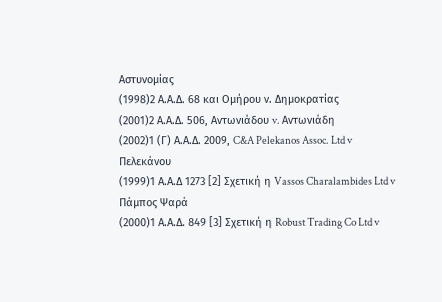Αστυνομίας
(1998)2 Α.Α.Δ. 68 και Ομήρου ν. Δημοκρατίας
(2001)2 Α.Α.Δ. 506, Αντωνιάδου v. Αντωνιάδη
(2002)1 (Γ) Α.Α.Δ. 2009, C&A Pelekanos Assoc. Ltd v Πελεκάνου
(1999)1 Α.Α.Δ 1273 [2] Σχετική η Vassos Charalambides Ltd v Πάμπος Ψαρά
(2000)1 Α.Α.Δ. 849 [3] Σχετική η Robust Trading Co Ltd v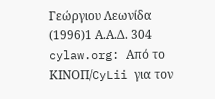Γεώργιου Λεωνίδα
(1996)1 Α.Α.Δ. 304 cylaw.org: Από το ΚΙΝOΠ/CyLii για τον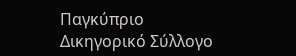Παγκύπριο Δικηγορικό Σύλλογο